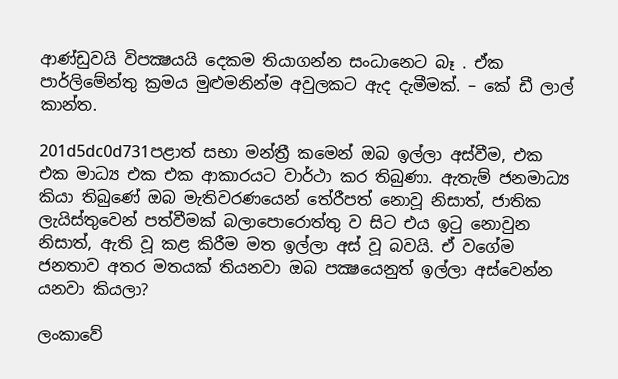ආණ්ඩුවයි විපක්‍ෂයයි දෙකම තියාගන්න සංධානෙට බෑ . ඒක පාර්ලිමේන්තු ක්‍රමය මුළුමනින්ම අවුලකට ඇද දැමීමක්. – කේ ඩී ලාල් කාන්ත.

201d5dc0d731පළාත් සභා මන්ත්‍රී කමෙන් ඔබ ඉල්ලා අස්වීම, එක එක මාධ්‍ය එක එක ආකාරයට වාර්ථා කර තිබුණා. ඇතැම් ජනමාධ්‍ය කියා තිබුණේ ඔබ මැතිවරණයෙන් තේරීපත් නොවූ නිසාත්, ජාතික ලැයිස්තුවෙන් පත්වීමක් බලාපොරොත්තු ව සිට එය ඉටු නොවුන නිසාත්, ඇති වූ කළ කිරීම මත ඉල්ලා අස් වූ බවයි. ඒ වගේම ජනතාව අතර මතයක් තියනවා ඔබ පක්‍ෂයෙනුත් ඉල්ලා අස්වෙන්න යනවා කියලා?

ලංකාවේ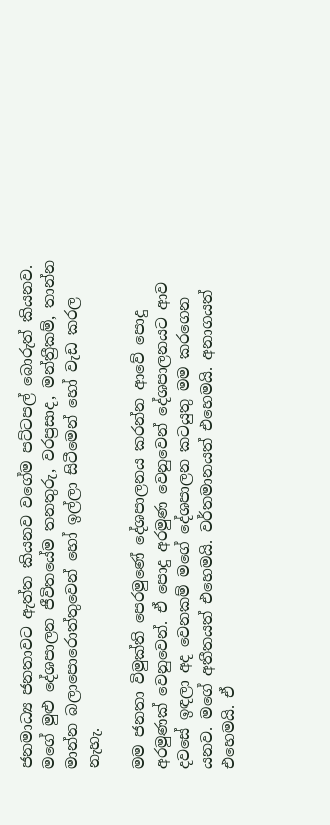ජනමාධ්‍ය ජනතාවට ඇත්ත කියනව වගේම පට්ටපල් බොරුත් කියනව. මගේ මුළු දේශපාලන ජීවිතයේම තනතුරු, වරප්‍රසාද, මන්ත්‍රීකම්, තාන්න මාන්න බලාපොරොත්තුවෙන් හෝ ඉල්ලා සිටීමෙන් හෝ වැඩ කරල නැහැ.

මම ජනතා විමුක්ති පෙරමුණේ දේශපාලනය කරන්න ආවේ පොදු අරමුණක් වෙනුවෙන්. ඒ පොදු අරමුණ වෙනුවෙන් දේශපාලනයට ආව දවසේ ඉඳලා අද වෙනකම් මගේ දේශපාලන කටයුතු මම කරගෙන යනව. මගේ අතීතයත් එහෙමයි. වර්තමානයත් එහෙමයි. අනාගයත් එහෙමයි. ඒ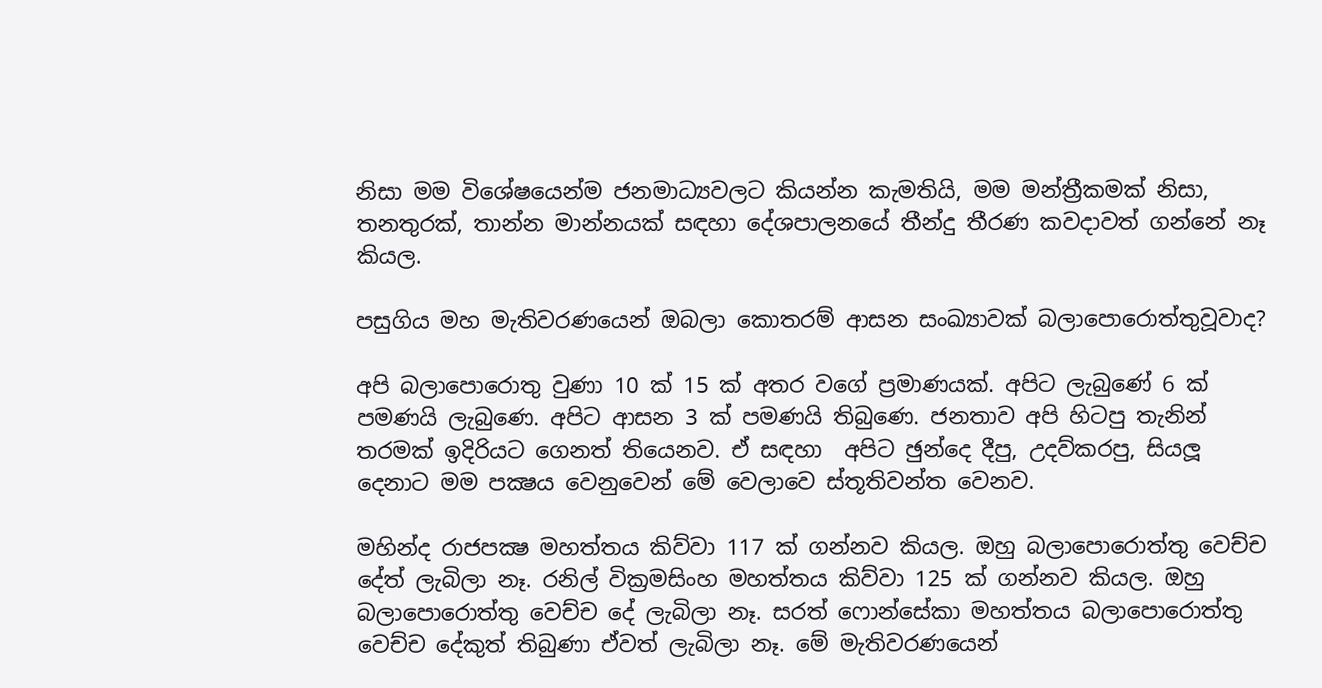නිසා මම විශේෂයෙන්ම ජනමාධ්‍යවලට කියන්න කැමතියි, මම මන්ත්‍රීකමක් නිසා, තනතුරක්, තාන්න මාන්නයක් සඳහා දේශපාලනයේ තීන්දු තීරණ කවදාවත් ගන්නේ නෑ කියල.

පසුගිය මහ මැතිවරණයෙන් ඔබලා කොතරම් ආසන සංඛ්‍යාවක් බලාපොරොත්තුවූවාද?

අපි බලාපොරොතු වුණා 10 ක් 15 ක් අතර වගේ ප්‍රමාණයක්. අපිට ලැබුණේ 6 ක් පමණයි ලැබුණෙ. අපිට ආසන 3 ක් පමණයි තිබුණෙ. ජනතාව අපි හිටපු තැනින් තරමක් ඉදිරියට ගෙනත් තියෙනව. ඒ සඳහා  අපිට ඡුන්දෙ දීපු, උදව්කරපු, සියලූ දෙනාට මම පක්‍ෂය වෙනුවෙන් මේ වෙලාවෙ ස්තූතිවන්ත වෙනව.

මහින්ද රාජපක්‍ෂ මහත්තය කිව්වා 117 ක් ගන්නව කියල. ඔහු බලාපොරොත්තු වෙච්ච දේත් ලැබිලා නෑ. රනිල් වික්‍රමසිංහ මහත්තය කිව්වා 125 ක් ගන්නව කියල. ඔහු බලාපොරොත්තු වෙච්ච දේ ලැබිලා නෑ. සරත් ෆොන්සේකා මහත්තය බලාපොරොත්තු වෙච්ච දේකුත් තිබුණා ඒවත් ලැබිලා නෑ. මේ මැතිවරණයෙන්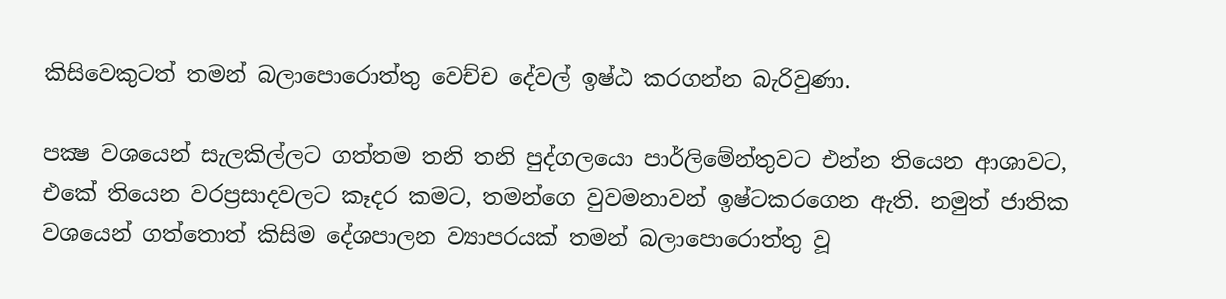කිසිවෙකුටත් තමන් බලාපොරොත්තු වෙච්ච දේවල් ඉෂ්ඨ කරගන්න බැරිවුණා.

පක්‍ෂ වශයෙන් සැලකිල්ලට ගත්තම තනි තනි පුද්ගලයො පාර්ලිමේන්තුවට එන්න තියෙන ආශාවට, එකේ තියෙන වරප්‍රසාදවලට කෑදර කමට, තමන්ගෙ වුවමනාවන් ඉෂ්ටකරගෙන ඇති. නමුත් ජාතික වශයෙන් ගත්තොත් කිසිම දේශපාලන ව්‍යාපරයක් තමන් බලාපොරොත්තු වූ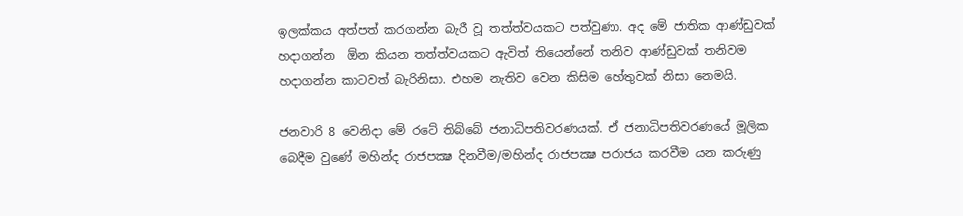ඉලක්කය අත්පත් කරගන්න බැරී වූ තත්ත්වයකට පත්වුණා. අද මේ ජාතික ආණ්ඩුවක් හදාගන්න  ඕන කියන තත්ත්වයකට ඇවිත් තියෙන්නේ තනිව ආණ්ඩුවක් තනිවම හදාගන්න කාටවත් බැරිනිසා. එහම නැතිව වෙන කිසිම හේතුවක් නිසා නෙමයි.

ජනවාරි 8 වෙනිදා මේ රටේ තිබ්බේ ජනාධිපතිවරණයක්. ඒ ජනාධිපතිවරණයේ මූලික බෙදීම වුණේ මහින්ද රාජපක්‍ෂ දිනවීම/මහින්ද රාජපක්‍ෂ පරාජය කරවීම යන කරුණු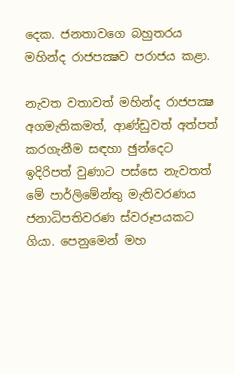දෙක. ජනතාවගෙ බහුතරය මහින්ද රාජපක්‍ෂව පරාජය කළා.

නැවත වතාවත් මහින්ද රාජපක්‍ෂ අගමැතිකමත්, ආණ්ඩුවත් අත්පත් කරගැනීම සඳහා ඡුන්දෙට ඉදිරිපත් වුණාට පස්සෙ නැවතත් මේ පාර්ලිමේන්තු මැතිවරණය ජනාධිපතිවරණ ස්වරූපයකට ගියා. පෙනුමෙන් මහ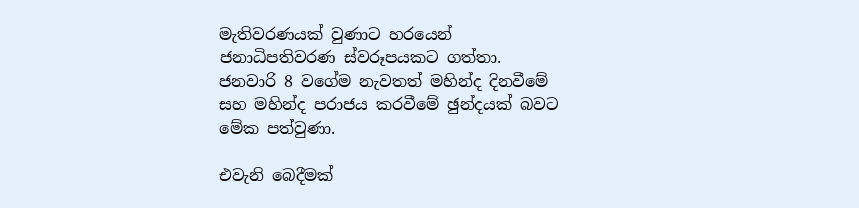මැතිවරණයක් වුණාට හරයෙන් ජනාධිපතිවරණ ස්වරූපයකට ගත්තා. ජනවාරි 8 වගේම නැවතත් මහින්ද දිනවීමේ සහ මහින්ද පරාජය කරවීමේ ඡුන්දයක් බවට මේක පත්වුණා.

එවැනි බෙදීමක්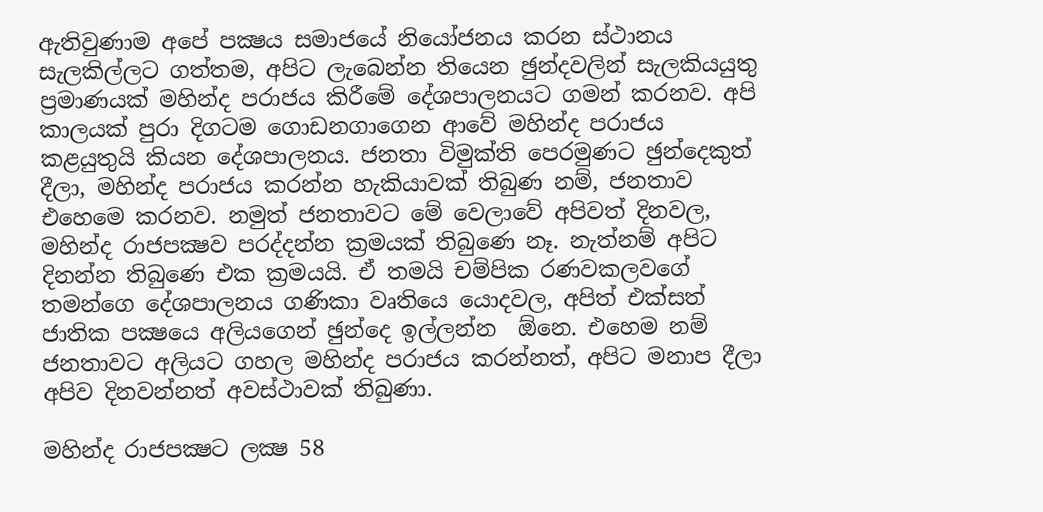ඇතිවුණාම අපේ පක්‍ෂය සමාජයේ නියෝජනය කරන ස්ථානය සැලකිල්ලට ගත්තම, අපිට ලැබෙන්න තියෙන ඡුන්දවලින් සැලකියයුතු ප්‍රමාණයක් මහින්ද පරාජය කිරීමේ දේශපාලනයට ගමන් කරනව. අපි කාලයක් පුරා දිගටම ගොඩනගාගෙන ආවේ මහින්ද පරාජය කළයුතුයි කියන දේශපාලනය. ජනතා විමුක්ති පෙරමුණට ඡුන්දෙකුත් දීලා, මහින්ද පරාජය කරන්න හැකියාවක් තිබුණ නම්, ජනතාව එහෙමෙ කරනව. නමුත් ජනතාවට මේ වෙලාවේ අපිවත් දිනවල, මහින්ද රාජපක්‍ෂව පරද්දන්න ක්‍රමයක් තිබුණෙ නෑ. නැත්නම් අපිට දිනන්න තිබුණෙ එක ක්‍රමයයි. ඒ තමයි චම්පික රණවකලවගේ තමන්ගෙ දේශපාලනය ගණිකා වෘතියෙ යොදවල, අපිත් එක්සත් ජාතික පක්‍ෂයෙ අලියගෙන් ඡුන්දෙ ඉල්ලන්න  ඕනෙ. එහෙම නම් ජනතාවට අලියට ගහල මහින්ද පරාජය කරන්නත්, අපිට මනාප දීලා අපිව දිනවන්නත් අවස්ථාවක් තිබුණා.

මහින්ද රාජපක්‍ෂට ලක්‍ෂ 58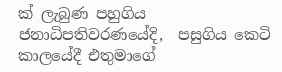ක් ලැබුණ පහුගිය ජනාධිපතිවරණයේදි,  පසුගිය කෙටි කාලයේදී එතුමාගේ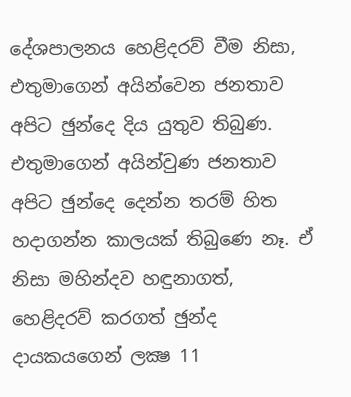දේශපාලනය හෙළිදරව් වීම නිසා, එතුමාගෙන් අයින්වෙන ජනතාව අපිට ඡුන්දෙ දිය යුතුව තිබුණ. එතුමාගෙන් අයින්වුණ ජනතාව අපිට ඡුන්දෙ දෙන්න තරම් හිත හදාගන්න කාලයක් තිබුණෙ නෑ. ඒ නිසා මහින්දව හඳුනාගත්, හෙළිදරව් කරගත් ඡුන්ද දායකයගෙන් ලක්‍ෂ 11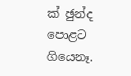ක් ඡුන්ද පොළට ගියෙනෑ.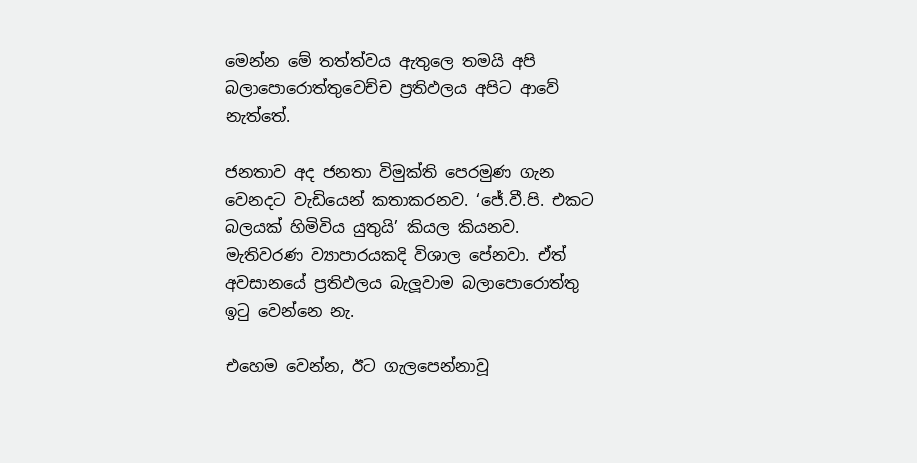මෙන්න මේ තත්ත්වය ඇතුලෙ තමයි අපි බලාපොරොත්තුවෙච්ච ප්‍රතිඵලය අපිට ආවේ නැත්තේ.

ජනතාව අද ජනතා විමුක්ති පෙරමුණ ගැන වෙනදට වැඩියෙන් කතාකරනව. ‘ජේ.වී.පි. එකට බලයක් හිමිවිය යුතුයි’ කියල කියනව. මැතිවරණ ව්‍යාපාරයකදි විශාල පේනවා. ඒත් අවසානයේ ප්‍රතිඵලය බැලූවාම බලාපොරොත්තු ඉටු වෙන්නෙ නැ.

එහෙම වෙන්න, ඊට ගැලපෙන්නාවූ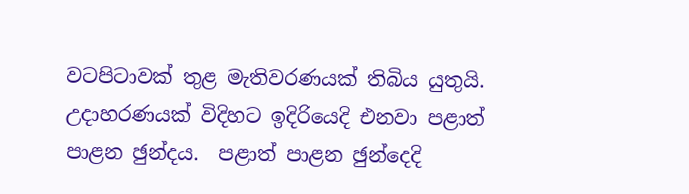වටපිටාවක් තුළ මැතිවරණයක් තිබිය යුතුයි. උදාහරණයක් විදිහට ඉදිරියෙදි එනවා පළාත් පාළන ඡුන්දය.  පළාත් පාළන ඡුන්දෙදි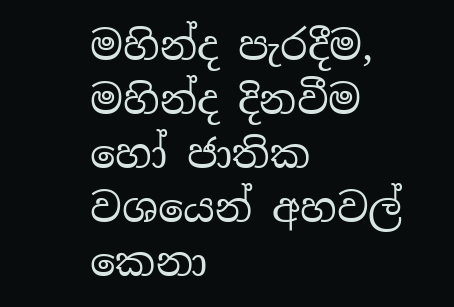මහින්ද පැරදීම, මහින්ද දිනවීම හෝ ජාතික වශයෙන් අහවල් කෙනා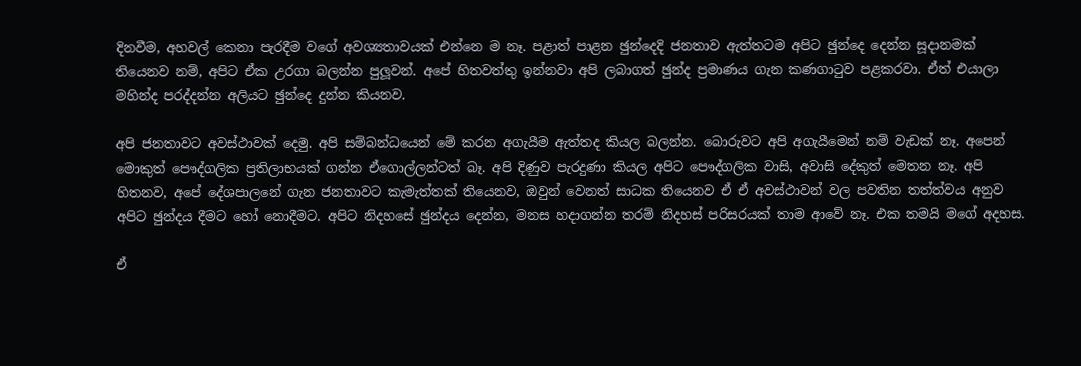දිනවීම, අහවල් කෙනා පැරදීම වගේ අවශ්‍යතාවයක් එන්නෙ ම නෑ. පළාත් පාළන ඡුන්දෙදි ජනතාව ඇත්තටම අපිට ඡුන්දෙ දෙන්න සූදානමක් තියෙනව නම්, අපිට ඒක උරගා බලන්න පුලූවන්. අපේ හිතවත්තු ඉන්නවා අපි ලබාගත් ඡුන්ද ප්‍රමාණය ගැන කණගාටුව පළකරවා. ඒත් එයාලා මහින්ද පරද්දන්න අලියට ඡුන්දෙ දුන්න කියනව.

අපි ජනතාවට අවස්ථාවක් දෙමු. අපි සම්බන්ධයෙන් මේ කරන අගැයීම ඇත්තද කියල බලන්න. බොරුවට අපි අගැයීමෙන් නම් වැඩක් නෑ. අපෙන් මොකුත් පෞද්ගලික ප්‍රතිලාභයක් ගන්න ඒගොල්ලන්ටත් බෑ. අපි දිණුව පැරදුණා කියල අපිට පෞද්ගලික වාසි, අවාසි දේකුත් මෙතන නෑ. අපි හිතනව, අපේ දේශපාලනේ ගැන ජනතාවට කැමැත්තක් තියෙනව, ඔවුන් වෙනත් සාධක තියෙනව ඒ ඒ අවස්ථාවන් වල පවතින තත්ත්වය අනුව අපිට ඡුන්දය දීමට හෝ නොදීමට. අපිට නිදහසේ ඡුන්දය දෙන්න, මනස හදාගන්න තරම් නිදහස් පරිසරයක් තාම ආවේ නෑ. එක තමයි මගේ අදහස.

ඒ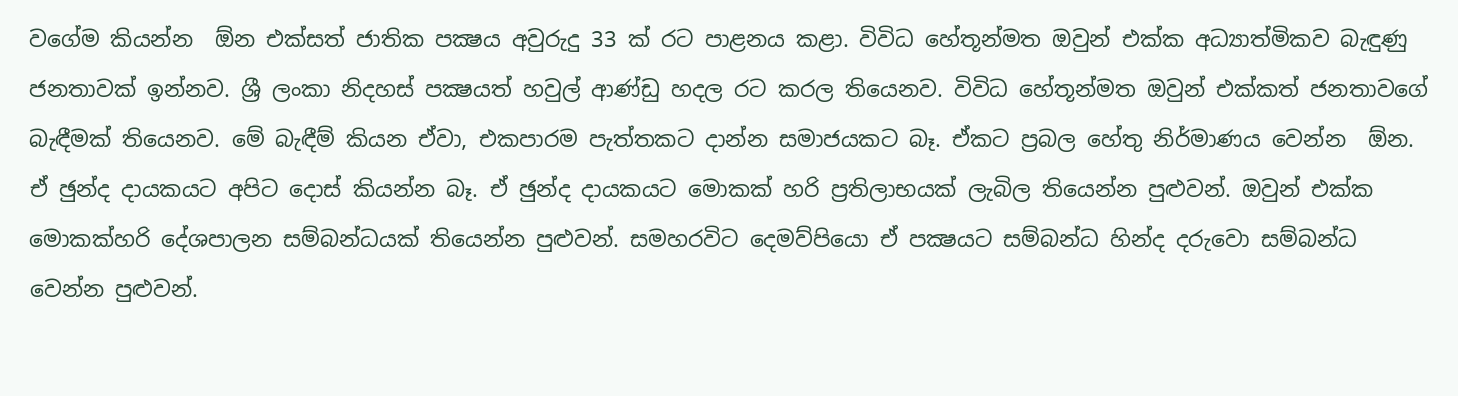වගේම කියන්න  ඕන එක්සත් ජාතික පක්‍ෂය අවුරුදු 33 ක් රට පාළනය කළා. විවිධ හේතූන්මත ඔවුන් එක්ක අධ්‍යාත්මිකව බැඳුණු ජනතාවක් ඉන්නව. ශ්‍රී ලංකා නිදහස් පක්‍ෂයත් හවුල් ආණ්ඩු හදල රට කරල තියෙනව. විවිධ හේතූන්මත ඔවුන් එක්කත් ජනතාවගේ බැඳීමක් තියෙනව. මේ බැඳීම් කියන ඒවා, එකපාරම පැත්තකට දාන්න සමාජයකට බෑ. ඒකට ප්‍රබල හේතු නිර්මාණය වෙන්න  ඕන. ඒ ඡුන්ද දායකයට අපිට දොස් කියන්න බෑ. ඒ ඡුන්ද දායකයට මොකක් හරි ප්‍රතිලාභයක් ලැබිල තියෙන්න පුළුවන්. ඔවුන් එක්ක මොකක්හරි දේශපාලන සම්බන්ධයක් තියෙන්න පුළුවන්. සමහරවිට දෙමව්පියො ඒ පක්‍ෂයට සම්බන්ධ හින්ද දරුවො සම්බන්ධ වෙන්න පුළුවන්.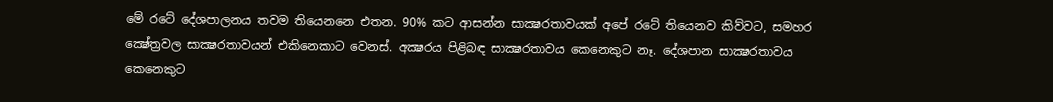මේ රටේ දේශපාලනය තවම තියෙනනෙ එතන. 90% කට ආසන්න සාක්‍ෂරතාවයක් අපේ රටේ තියෙනව කිව්වට, සමහර ක්‍ෂේත්‍රවල සාක්‍ෂරතාවයන් එකිනෙකාට වෙනස්. අක්‍ෂරය පිළිබඳ සාක්‍ෂරතාවය කෙනෙකුට නෑ. දේශපාන සාක්‍ෂරතාවය කෙනෙකුට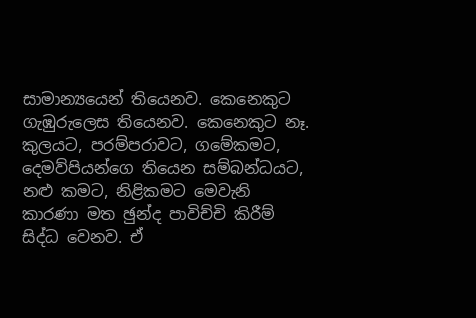සාමාන්‍යයෙන් තියෙනව. කෙනෙකුට ගැඹුරුලෙස තියෙනව. කෙනෙකුට නෑ. කුලයට, පරම්පරාවට, ගමේකමට, දෙමව්පියන්ගෙ තියෙන සම්බන්ධයට, නළු කමට, නිළිකමට මෙවැනි කාරණා මත ඡුන්ද පාවිච්චි කිරීම් සිද්ධ වෙනව. ඒ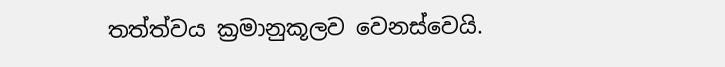තත්ත්වය ක්‍රමානුකූලව වෙනස්වෙයි.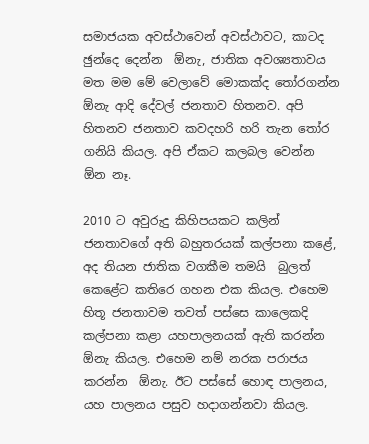සමාජයක අවස්ථාවෙන් අවස්ථාවට, කාටද ඡුන්දෙ දෙන්න  ඕනැ, ජාතික අවශ්‍යතාවය මත මම මේ වෙලාවේ මොකක්ද තෝරගන්න  ඕනැ ආදි දේවල් ජනතාව හිතනව. අපි හිතනව ජනතාව කවදහරි හරි තැන තෝර ගනියි කියල. අපි ඒකට කලබල වෙන්න  ඕන නෑ.

2010 ට අවුරුදු කිහිපයකට කලින් ජනතාවගේ අති බහුතරයක් කල්පනා කළේ, අද තියන ජාතික වගකීම තමයි  බුලත් කෙළේට කතිරෙ ගහන එක කියල. එහෙම හිතූ ජනතාවම තවත් පස්සෙ කාලෙකදි කල්පනා කළා යහපාලනයක් ඇති කරන්න  ඕනැ කියල. එහෙම නම් නරක පරාජය කරන්න  ඕනැ. ඊට පස්සේ හොඳ පාලනය, යහ පාලනය පසුව හදාගන්නවා කියල.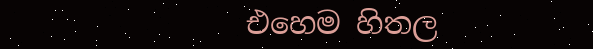එහෙම හිතල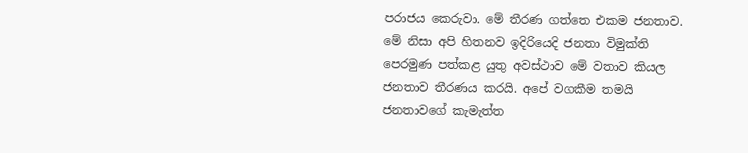පරාජය කෙරුවා. මේ තීරණ ගත්තෙ එකම ජනතාව. මේ නිසා අපි හිතනව ඉදිරියෙදි ජනතා විමුක්ති පෙරමුණ පත්කළ යුතු අවස්ථාව මේ වතාව කියල ජනතාව තීරණය කරයි. අපේ වගකීම තමයි ජනතාවගේ කැමැත්ත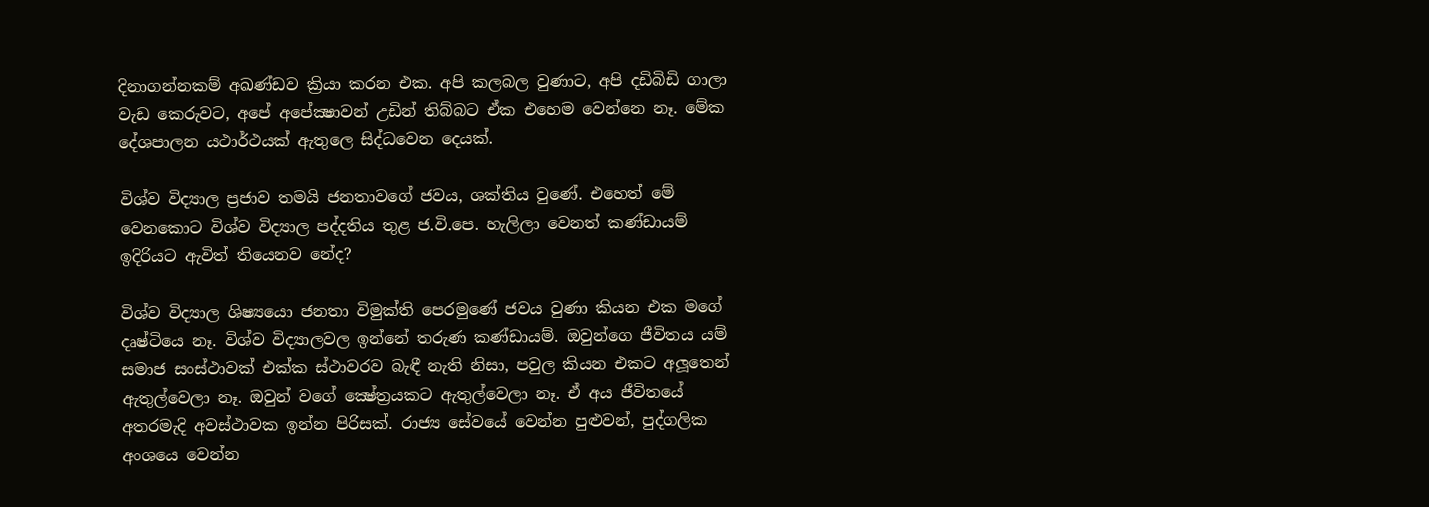දිනාගන්නකම් අඛණ්ඩව ක්‍රියා කරන එක. අපි කලබල වුණාට, අපි දඩිබිඩි ගාලා වැඩ කෙරුවට, අපේ අපේක්‍ෂාවන් උඩින් තිබ්බට ඒක එහෙම වෙන්නෙ නෑ. මේක දේශපාලන යථාර්ථයක් ඇතුලෙ සිද්ධවෙන දෙයක්.

විශ්ව විද්‍යාල ප්‍රජාව තමයි ජනතාවගේ ජවය, ශක්තිය වුණේ. එහෙත් මේ වෙනකොට විශ්ව විද්‍යාල පද්දතිය තුළ ජ.වි.පෙ. හැලිලා වෙනත් කණ්ඩායම් ඉදිරියට ඇවිත් තියෙනව නේද?

විශ්ව විද්‍යාල ශිෂ්‍යයො ජනතා විමුක්ති පෙරමුණේ ජවය වුණා කියන එක මගේ දෘෂ්ටියෙ නෑ. විශ්ව විද්‍යාලවල ඉන්නේ තරුණ කණ්ඩායම්. ඔවුන්ගෙ ජීවිතය යම් සමාජ සංස්ථාවක් එක්ක ස්ථාවරව බැඳී නැති නිසා, පවුල කියන එකට අලූතෙන් ඇතුල්වෙලා නෑ. ඔවුන් වගේ ක්‍ෂේත්‍රයකට ඇතුල්වෙලා නෑ. ඒ අය ජීවිතයේ අතරමැදි අවස්ථාවක ඉන්න පිරිසක්. රාජ්‍ය සේවයේ වෙන්න පුළුවන්, පුද්ගලික අංශයෙ වෙන්න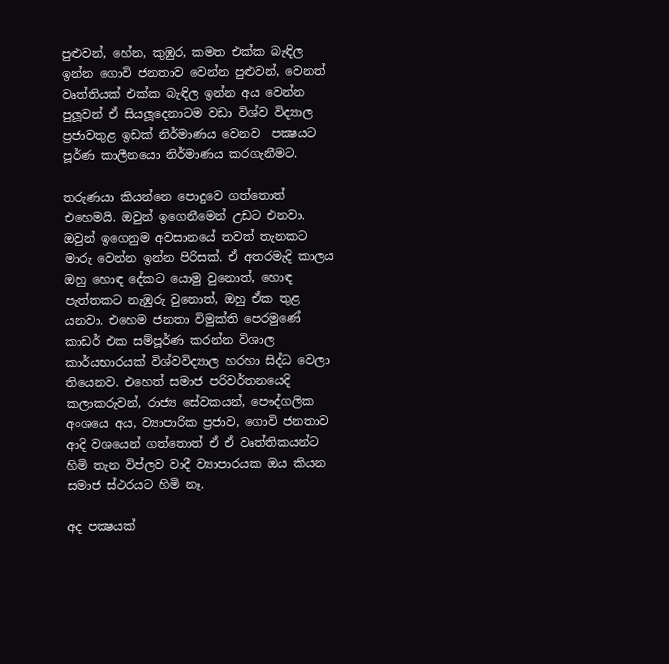පුළුවන්, හේන, කුඹුර, කමත එක්ක බැඳිල ඉන්න ගොවි ජනතාව වෙන්න පුළුවන්, වෙනත් වෘත්තියක් එක්ක බැඳිල ඉන්න අය වෙන්න පුලූවන් ඒ සියලූදෙනාටම වඩා විශ්ව විද්‍යාල ප්‍රජාවතුළ ඉඩක් නිර්මාණය වෙනව  පක්‍ෂයට පූර්ණ කාලීනයො නිර්මාණය කරගැනීමට.

තරුණයා කියන්නෙ පොදුවෙ ගත්තොත් එහෙමයි. ඔවුන් ඉගෙනීමෙන් උඩට එනවා. ඔවුන් ඉගෙනුම අවසානයේ තවත් තැනකට මාරු වෙන්න ඉන්න පිරිසක්. ඒ අතරමැදි කාලය ඔහු හොඳ දේකට යොමු වුනොත්, හොඳ පැත්තකට නැඹුරු වුනොත්, ඔහු ඒක තුළ යනවා. එහෙම ජනතා විමුක්ති පෙරමුණේ කාඩර් එක සම්පූර්ණ කරන්න විශාල කාර්යභාරයක් විශ්වවිද්‍යාල හරහා සිද්ධ වෙලා තියෙනව. එහෙත් සමාජ පරිවර්තනයෙදි කලාකරුවන්, රාජ්‍ය සේවකයන්, පෞද්ගලික අංශයෙ අය, ව්‍යාපාරික ප්‍රජාව, ගොවි ජනතාව ආදි වශයෙන් ගත්තොත් ඒ ඒ වෘත්තිකයන්ට හිමි තැන විප්ලව වාදී ව්‍යාපාරයක ඔය කියන සමාජ ස්ථරයට හිමි නෑ.

අද පක්‍ෂයක්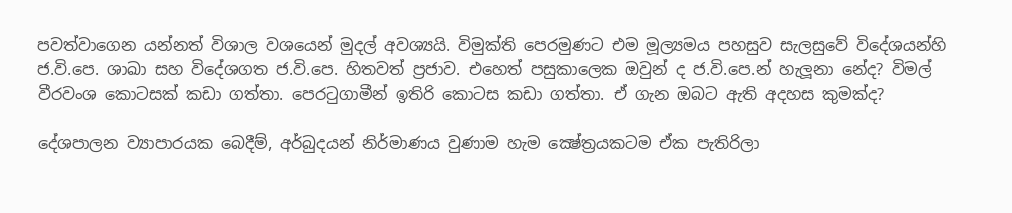පවත්වාගෙන යන්නත් විශාල වශයෙන් මුදල් අවශ්‍යයි. විමුක්ති පෙරමුණට එම මූල්‍යමය පහසුව සැලසුවේ විදේශයන්හි ජ.වි.පෙ. ශාඛා සහ විදේශගත ජ.වි.පෙ. හිතවත් ප්‍රජාව. එහෙත් පසුකාලෙක ඔවුන් ද ජ.වි.පෙ.න් හැලූනා නේද? විමල් වීරවංශ කොටසක් කඩා ගත්තා. පෙරටුගාමීන් ඉතිරි කොටස කඩා ගත්තා. ඒ ගැන ඔබට ඇති අදහස කුමක්ද?

දේශපාලන ව්‍යාපාරයක බෙදීම්, අර්බුදයන් නිර්මාණය වුණාම හැම ක්‍ෂේත්‍රයකටම ඒක පැතිරිලා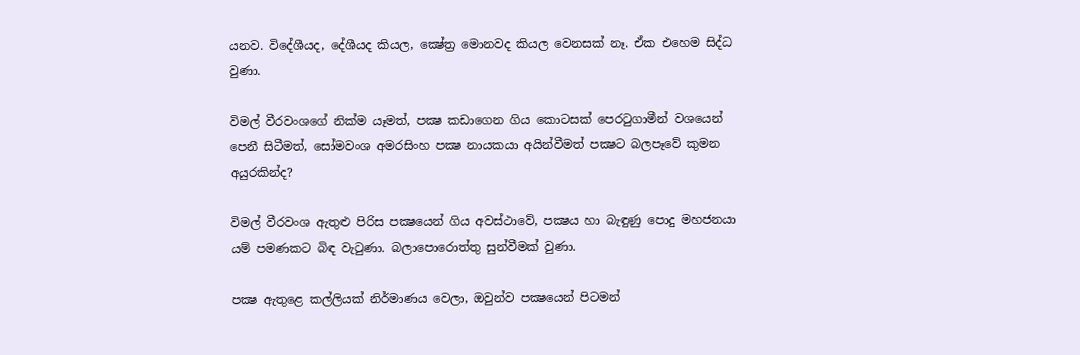යනව. විදේශීයද, දේශීයද කියල, ක්‍ෂේත්‍ර මොනවද කියල වෙනසක් නෑ. ඒක එහෙම සිද්ධ වුණා.

විමල් වීරවංශගේ නික්ම යෑමත්, පක්‍ෂ කඩාගෙන ගිය කොටසක් පෙරටුගාමීන් වශයෙන් පෙනී සිටීමත්, සෝමවංශ අමරසිංහ පක්‍ෂ නායකයා අයින්වීමත් පක්‍ෂට බලපෑවේ කුමන අයුරකින්ද?

විමල් වීරවංශ ඇතුළු පිරිස පක්‍ෂයෙන් ගිය අවස්ථාවේ, පක්‍ෂය හා බැඳුණු පොදු මහජනයා  යම් පමණකට බිඳ වැටුණා. බලාපොරොත්තු සුන්වීමක් වුණා.

පක්‍ෂ ඇතුළෙ කල්ලියක් නිර්මාණය වෙලා, ඔවුන්ව පක්‍ෂයෙන් පිටමන්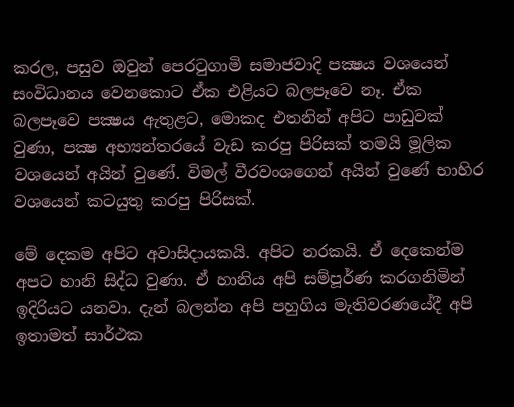කරල, පසුව ඔවුන් පෙරටුගාමි සමාජවාදි පක්‍ෂය වශයෙන් සංවිධානය වෙනකොට ඒක එළියට බලපෑවෙ නෑ. ඒක බලපෑවෙ පක්‍ෂය ඇතුළට, මොකද එතනින් අපිට පාඩුවක් වුණා, පක්‍ෂ අභ්‍යන්තරයේ වැඩ කරපු පිරිසක් තමයි මූලික වශයෙන් අයින් වුණේ. විමල් වීරවංශගෙන් අයින් වුණේ භාහිර වශයෙන් කටයුතු කරපු පිරිසක්.

මේ දෙකම අපිට අවාසිදායකයි. අපිට නරකයි. ඒ දෙකෙන්ම අපට හානි සිද්ධ වුණා. ඒ හානිය අපි සම්පූර්ණ කරගනිමින් ඉදිරියට යනවා. දැන් බලන්න අපි පහුගිය මැතිවරණයේදී අපි ඉතාමත් සාර්ථක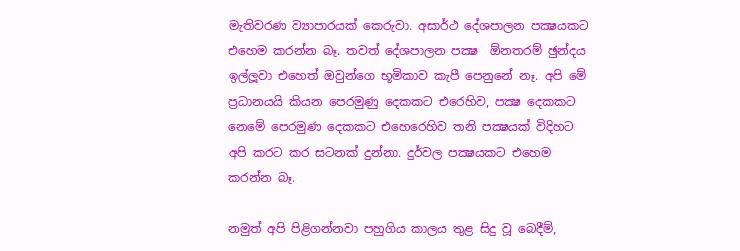මැතිවරණ ව්‍යාපාරයක් කෙරුවා. අසාර්ථ දේශපාලන පක්‍ෂයකට එහෙම කරන්න බෑ. තවත් දේශපාලන පක්‍ෂ  ඕනතරම් ඡුන්දය ඉල්ලූවා එහෙත් ඔවුන්ගෙ භූමිකාව කැපී පෙනුනේ නෑ. අපි මේ ප්‍රධානයයි කියන පෙරමුණු දෙකකට එරෙහිව, පක්‍ෂ දෙකකට නෙමේ පෙරමුණ දෙකකට එහෙරෙහිව තනි පක්‍ෂයක් විදිහට අපි කරට කර සටනක් දුන්නා. දුර්වල පක්‍ෂයකට එහෙම කරන්න බෑ.

නමුත් අපි පිළිගන්නවා පහුගිය කාලය තුළ සිදු වූ බෙදීම්,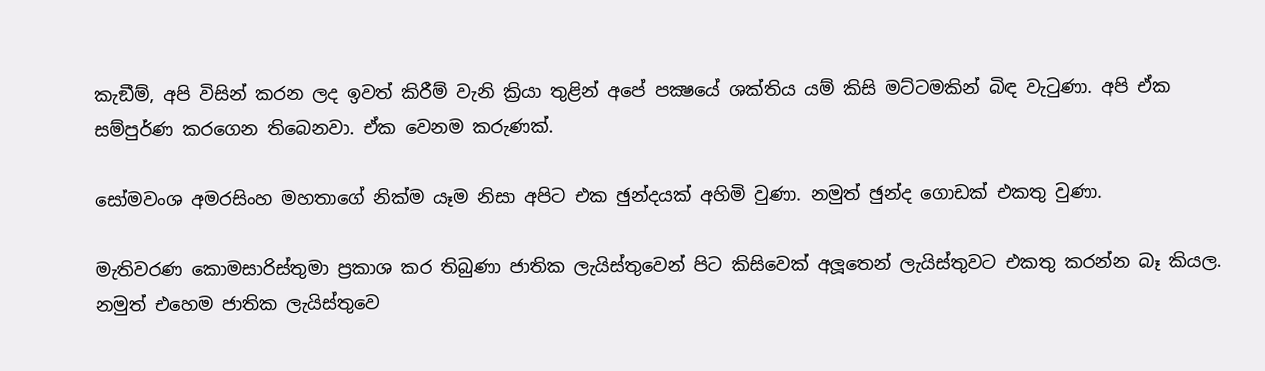කැඞීම්, අපි විසින් කරන ලද ඉවත් කිරීම් වැනි ක්‍රියා තුළින් අපේ පක්‍ෂයේ ශක්තිය යම් කිසි මට්ටමකින් බිඳ වැටුණා. අපි ඒක සම්පුර්ණ කරගෙන තිබෙනවා. ඒක වෙනම කරුණක්.

සෝමවංශ අමරසිංහ මහතාගේ නික්ම යෑම නිසා අපිට එක ඡුන්දයක් අහිමි වුණා. නමුත් ඡුන්ද ගොඩක් එකතු වුණා.

මැතිවරණ කොමසාරිස්තුමා ප්‍රකාශ කර තිබුණා ජාතික ලැයිස්තුවෙන් පිට කිසිවෙක් අලූතෙන් ලැයිස්තුවට එකතු කරන්න බෑ කියල. නමුත් එහෙම ජාතික ලැයිස්තුවෙ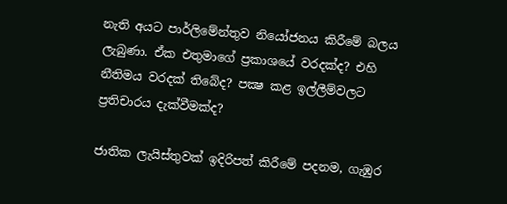නැති අයට පාර්ලිමේන්තුව නියෝජනය කිරීමේ බලය ලැබුණා. ඒක එතුමාගේ ප්‍රකාශයේ වරදක්ද? එහි නීතිමය වරදක් තිබේද? පක්‍ෂ කළ ඉල්ලීම්වලට ප්‍රතිචාරය දැක්වීමක්ද?

ජාතික ලැයිස්තුවක් ඉදිරිපත් කිරීමේ පදනම, ගැඹුර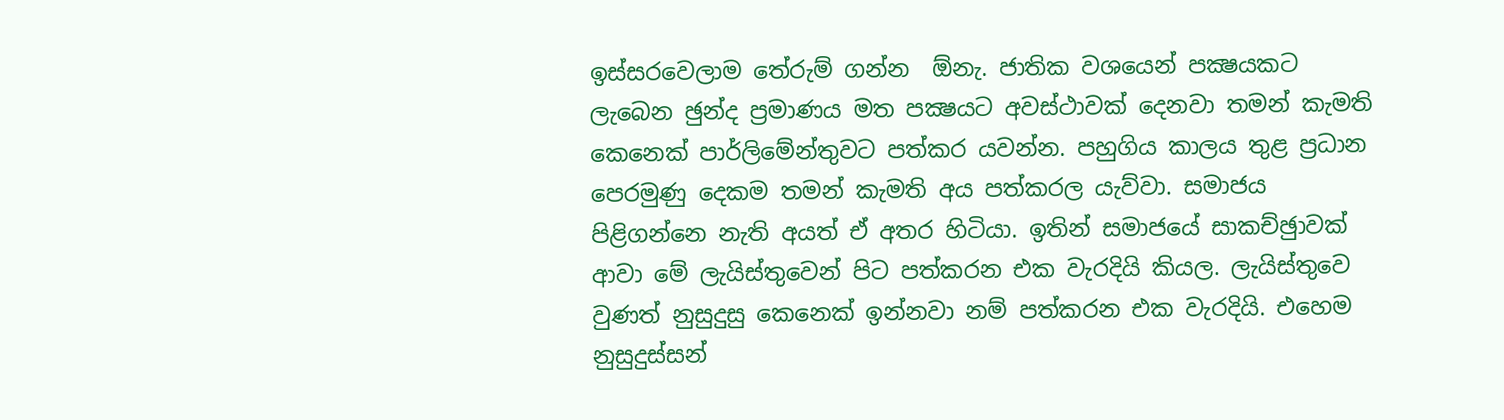ඉස්සරවෙලාම තේරුම් ගන්න  ඕනැ. ජාතික වශයෙන් පක්‍ෂයකට ලැබෙන ඡුන්ද ප්‍රමාණය මත පක්‍ෂයට අවස්ථාවක් දෙනවා තමන් කැමති කෙනෙක් පාර්ලිමේන්තුවට පත්කර යවන්න. පහුගිය කාලය තුළ ප්‍රධාන පෙරමුණු දෙකම තමන් කැමති අය පත්කරල යැව්වා. සමාජය පිළිගන්නෙ නැති අයත් ඒ අතර හිටියා. ඉතින් සමාජයේ සාකච්ඡුාවක් ආවා මේ ලැයිස්තුවෙන් පිට පත්කරන එක වැරදියි කියල. ලැයිස්තුවෙ වුණත් නුසුදුසු කෙනෙක් ඉන්නවා නම් පත්කරන එක වැරදියි. එහෙම නුසුදුස්සන්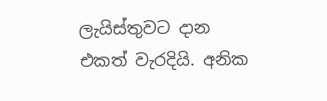ලැයිස්තුවට දාන එකත් වැරදියි. අනික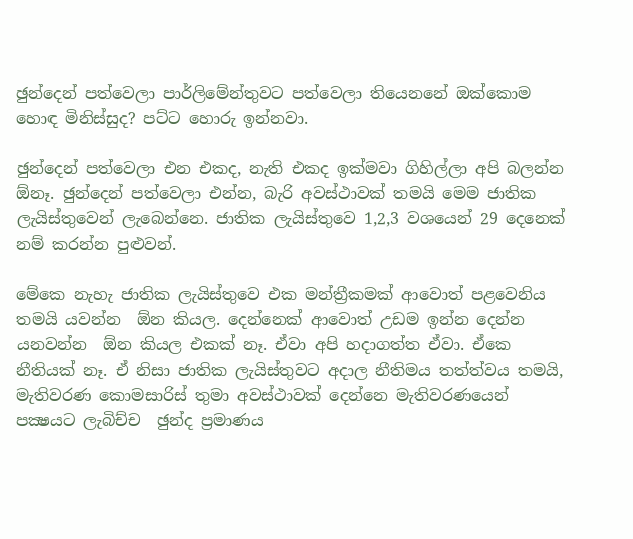ඡුන්දෙන් පත්වෙලා පාර්ලිමේන්තුවට පත්වෙලා තියෙනනේ ඔක්කොම හොඳ මිනිස්සුද? පට්ට හොරු ඉන්නවා.

ඡුන්දෙන් පත්වෙලා එන එකද, නැති එකද ඉක්මවා ගිහිල්ලා අපි බලන්න  ඕනෑ. ඡුන්දෙන් පත්වෙලා එන්න, බැරි අවස්ථාවක් තමයි මෙම ජාතික ලැයිස්තුවෙන් ලැබෙන්නෙ. ජාතික ලැයිස්තුවෙ 1,2,3 වශයෙන් 29 දෙනෙක් නම් කරන්න පුළුවන්.

මේකෙ නැහැ ජාතික ලැයිස්තුවෙ එක මන්ත්‍රීකමක් ආවොත් පළවෙනිය තමයි යවන්න  ඕන කියල. දෙන්නෙක් ආවොත් උඩම ඉන්න දෙන්න යනවන්න  ඕන කියල එකක් නෑ. ඒවා අපි හදාගත්ත ඒවා. ඒකෙ නීතියක් නෑ. ඒ නිසා ජාතික ලැයිස්තුවට අදාල නීතිමය තත්ත්වය තමයි, මැතිවරණ කොමසාරිස් තුමා අවස්ථාවක් දෙන්නෙ මැතිවරණයෙන් පක්‍ෂයට ලැබිච්ච  ඡුන්ද ප්‍රමාණය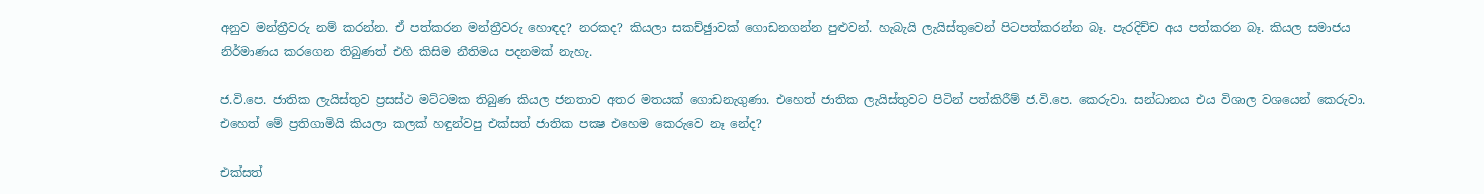අනුව මන්ත්‍රීවරු නම් කරන්න. ඒ පත්කරන මන්ත්‍රීවරු හොඳද? නරකද? කියලා සකච්ඡුාවක් ගොඩනගන්න පුළුවන්. හැබැයි ලැයිස්තුවෙන් පිටපත්කරන්න බෑ. පැරදිච්ච අය පත්කරන බෑ. කියල සමාජය නිර්මාණය කරගෙන තිබුණත් එහි කිසිම නීතිමය පදනමක් නැහැ.

ජ.වි.පෙ. ජාතික ලැයිස්තුව ප්‍රසස්ථ මට්ටමක තිබුණ කියල ජනතාව අතර මතයක් ගොඩනැගුණා. එහෙත් ජාතික ලැයිස්තුවට පිටින් පත්කිරීම් ජ.වි.පෙ. කෙරුවා. සන්ධානය එය විශාල වශයෙන් කෙරුවා. එහෙත් මේ ප්‍රතිගාමියි කියලා කලක් හඳුන්වපු එක්සත් ජාතික පක්‍ෂ එහෙම කෙරුවෙ නෑ නේද?

එක්සත්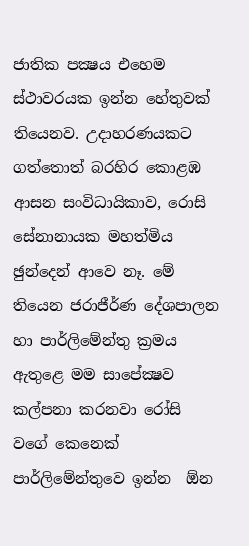ජාතික පක්‍ෂය එහෙම ස්ථාවරයක ඉන්න හේතුවක් තියෙනව. උදාහරණයකට ගත්තොත් බරහිර කොළඹ ආසන සංවිධායිකාව, රොසි සේනානායක මහත්මිය ඡුන්දෙන් ආවෙ නෑ. මේ තියෙන ජරාජීර්ණ දේශපාලන හා පාර්ලිමේන්තු ක්‍රමය ඇතුළෙ මම සාපේක්‍ෂව කල්පනා කරනවා රෝසි වගේ කෙනෙක් පාර්ලිමේන්තුවෙ ඉන්න  ඕන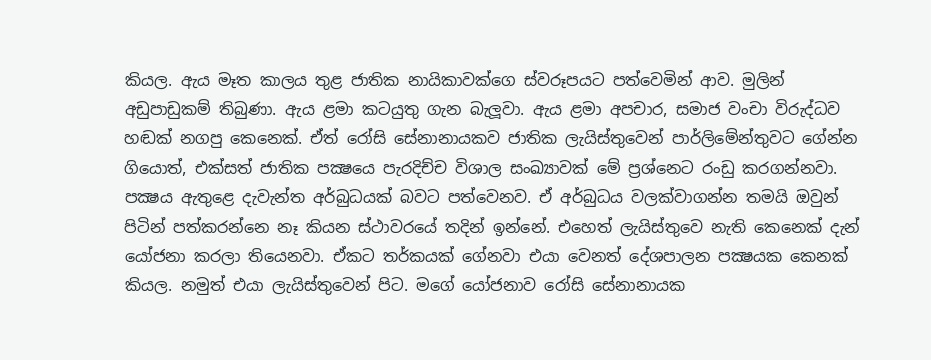කියල. ඇය මෑත කාලය තුළ ජාතික නායිකාවක්ගෙ ස්වරූපයට පත්වෙමින් ආව. මුලින් අඩුපාඩුකම් තිබුණා. ඇය ළමා කටයුතු ගැන බැලූවා. ඇය ළමා අපචාර, සමාජ වංචා විරුද්ධව හඬක් නගපු කෙනෙක්. ඒත් රෝසි සේනානායකව ජාතික ලැයිස්තුවෙන් පාර්ලිමේන්තුවට ගේන්න ගියොත්, එක්සත් ජාතික පක්‍ෂයෙ පැරදිච්ච විශාල සංඛ්‍යාවක් මේ ප්‍රශ්නෙට රංඩු කරගන්නවා. පක්‍ෂය ඇතුළෙ දැවැන්ත අර්බුධයක් බවට පත්වෙනව. ඒ අර්බුධය වලක්වාගන්න තමයි ඔවුන් පිටින් පත්කරන්නෙ නෑ කියන ස්ථාවරයේ තදින් ඉන්නේ. එහෙත් ලැයිස්තුවෙ නැති කෙනෙක් දැන් යෝජනා කරලා තියෙනවා. ඒකට තර්කයක් ගේනවා එයා වෙනත් දේශපාලන පක්‍ෂයක කෙනක් කියල. නමුත් එයා ලැයිස්තුවෙන් පිට. මගේ යෝජනාව රෝසි සේනානායක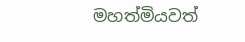මහත්මියවත්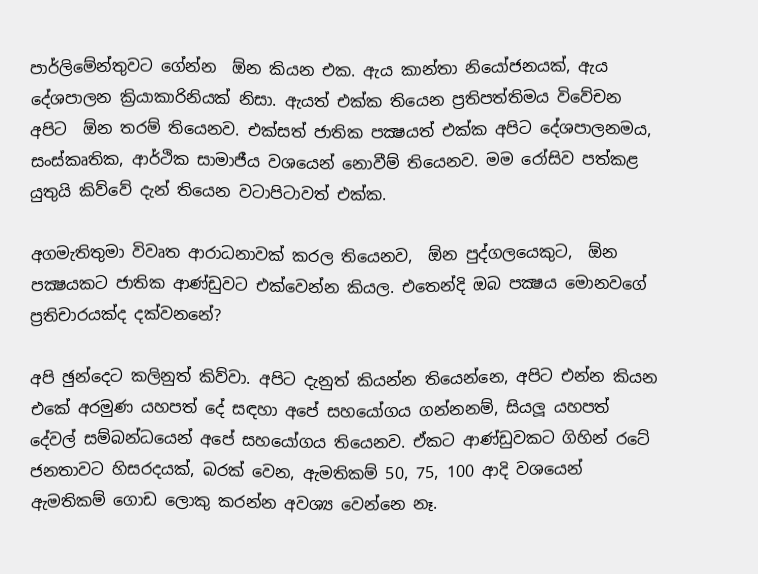පාර්ලිමේන්තුවට ගේන්න  ඕන කියන එක. ඇය කාන්තා නියෝජනයක්, ඇය දේශපාලන ක්‍රියාකාරිනියක් නිසා. ඇයත් එක්ක තියෙන ප්‍රතිපත්තිමය විවේචන අපිට  ඕන තරම් තියෙනව. එක්සත් ජාතික පක්‍ෂයත් එක්ක අපිට දේශපාලනමය, සංස්කෘතික, ආර්ථික සාමාජීය වශයෙන් නොවීම් තියෙනව. මම රෝසිව පත්කළ යුතුයි කිව්වේ දැන් තියෙන වටාපිටාවත් එක්ක.

අගමැතිතුමා විවෘත ආරාධනාවක් කරල තියෙනව,  ඕන පුද්ගලයෙකුට,  ඕන පක්‍ෂයකට ජාතික ආණ්ඩුවට එක්වෙන්න කියල. එතෙන්දි ඔබ පක්‍ෂය මොනවගේ ප්‍රතිචාරයක්ද දක්වනනේ?

අපි ඡුන්දෙට කලිනුත් කිව්වා. අපිට දැනුත් කියන්න තියෙන්නෙ, අපිට එන්න කියන එකේ අරමුණ යහපත් දේ සඳහා අපේ සහයෝගය ගන්නනම්, සියලූ යහපත් දේවල් සම්බන්ධයෙන් අපේ සහයෝගය තියෙනව. ඒකට ආණ්ඩුවකට ගිහින් රටේ ජනතාවට හිසරදයක්, බරක් වෙන, ඇමතිකම් 50, 75, 100 ආදි වශයෙන් ඇමතිකම් ගොඩ ලොකු කරන්න අවශ්‍ය වෙන්නෙ නෑ.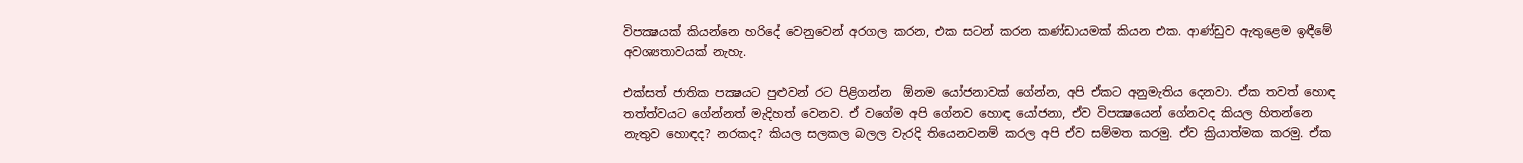විපක්‍ෂයක් කියන්නෙ හරිදේ වෙනුවෙන් අරගල කරන, එක සටන් කරන කණ්ඩායමක් කියන එක. ආණ්ඩුව ඇතුළෙම ඉඳීමේ අවශ්‍යතාවයක් නැහැ.

එක්සත් ජාතික පක්‍ෂයට පුළුවන් රට පිළිගන්න  ඕනම යෝජනාවක් ගේන්න, අපි ඒකට අනුමැතිය දෙනවා. ඒක තවත් හොඳ තත්ත්වයට ගේන්නත් මැදිහත් වෙනව. ඒ වගේම අපි ගේනව හොඳ යෝජනා, ඒව විපක්‍ෂයෙන් ගේනවද කියල හිතන්නෙ නැතුව හොඳද? නරකද? කියල සලකල බලල වැරදි තියෙනවනම් කරල අපි ඒව සම්මත කරමු. ඒව ක්‍රියාත්මක කරමු. ඒක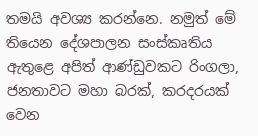තමයි අවශ්‍ය කරන්නෙ. නමුත් මේ තියෙන දේශපාලන සංස්කෘතිය ඇතුළෙ අපිත් ආණ්ඩුවකට රිංගලා, ජනතාවට මහා බරක්, කරදරයක් වෙන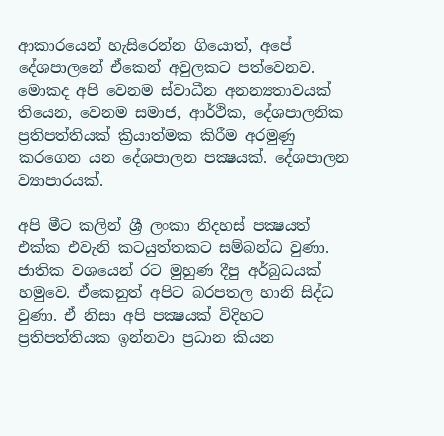ආකාරයෙන් හැසිරෙන්න ගියොත්, අපේ දේශපාලනේ ඒකෙන් අවුලකට පත්වෙනව. මොකද අපි වෙනම ස්වාධීන අනන්‍යතාවයක් තියෙන, වෙනම සමාජ, ආර්ථික, දේශපාලනික ප්‍රතිපත්තියක් ක්‍රියාත්මක කිරීම අරමුණු කරගෙන යන දේශපාලන පක්‍ෂයක්. දේශපාලන ව්‍යාපාරයක්.

අපි මීට කලින් ශ්‍රී ලංකා නිදහස් පක්‍ෂයත් එක්ක එවැනි කටයුත්තකට සම්බන්ධ වුණා. ජාතික වශයෙන් රට මුහුණ දීපු අර්බුධයක් හමුවෙ. ඒකෙනුත් අපිට බරපතල හානි සිද්ධ වුණා. ඒ නිසා අපි පක්‍ෂයක් විදිහට ප්‍රතිපත්තියක ඉන්නවා ප්‍රධාන කියන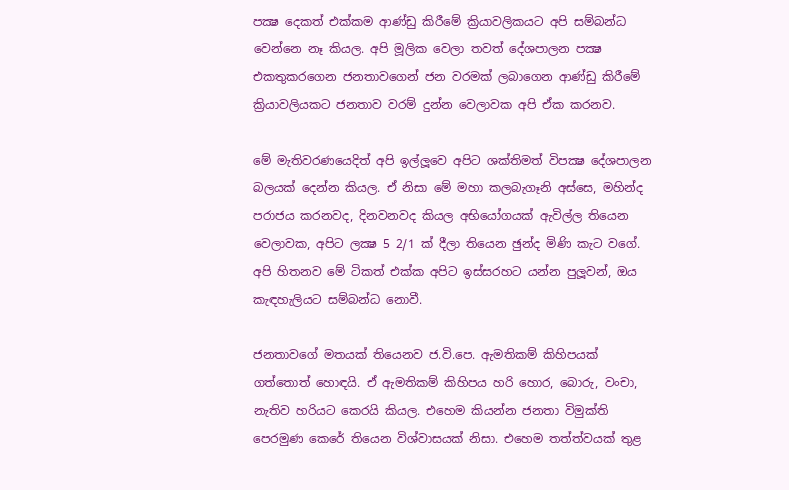පක්‍ෂ දෙකත් එක්කම ආණ්ඩු කිරීමේ ක්‍රියාවලිකයට අපි සම්බන්ධ වෙන්නෙ නෑ කියල. අපි මූලික වෙලා තවත් දේශපාලන පක්‍ෂ එකතුකරගෙන ජනතාවගෙන් ජන වරමක් ලබාගෙන ආණ්ඩු කිරීමේ ක්‍රියාවලියකට ජනතාව වරම් දුන්න වෙලාවක අපි ඒක කරනව.

මේ මැතිවරණයෙදිත් අපි ඉල්ලූවෙ අපිට ශක්තිමත් විපක්‍ෂ දේශපාලන බලයක් දෙන්න කියල. ඒ නිසා මේ මහා කලබැගෑනි අස්සෙ, මහින්ද පරාජය කරනවද, දිනවනවද කියල අභියෝගයක් ඇවිල්ල තියෙන වෙලාවක, අපිට ලක්‍ෂ 5 2/1 ක් දීලා තියෙන ඡුන්ද මිණි කැට වගේ. අපි හිතනව මේ ටිකත් එක්ක අපිට ඉස්සරහට යන්න පුලූවන්, ඔය කැඳහැලියට සම්බන්ධ නොවී.

ජනතාවගේ මතයක් තියෙනව ජ.වි.පෙ. ඇමතිකම් කිහිපයක් ගත්තොත් හොඳයි. ඒ ඇමතිකම් කිහිපය හරි හොර, බොරු, වංචා, නැතිව හරියට කෙරයි කියල. එහෙම කියන්න ජනතා විමුක්ති පෙරමුණ කෙරේ තියෙන විශ්වාසයක් නිසා. එහෙම තත්ත්වයක් තුළ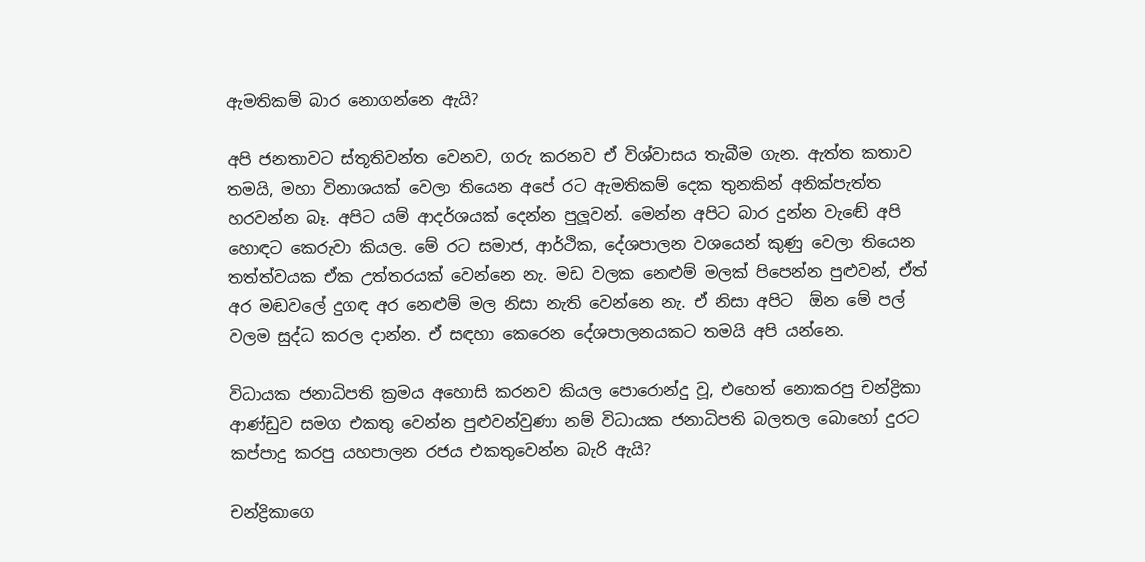ඇමතිකම් බාර නොගන්නෙ ඇයි?

අපි ජනතාවට ස්තූතිවන්ත වෙනව, ගරු කරනව ඒ විශ්වාසය තැබීම ගැන. ඇත්ත කතාව තමයි, මහා විනාශයක් වෙලා තියෙන අපේ රට ඇමතිකම් දෙක තුනකින් අනික්පැත්ත හරවන්න බෑ. අපිට යම් ආදර්ශයක් දෙන්න පුලූවන්. මෙන්න අපිට බාර දුන්න වැඬේ අපි හොඳට කෙරුවා කියල. මේ රට සමාජ, ආර්ථික, දේශපාලන වශයෙන් කුණු වෙලා තියෙන තත්ත්වයක ඒක උත්තරයක් වෙන්නෙ නැ. මඩ වලක නෙළුම් මලක් පිපෙන්න පුළුවන්, ඒත් අර මඬවලේ දුගඳ අර නෙළුම් මල නිසා නැති වෙන්නෙ නැ. ඒ නිසා අපිට  ඕන මේ පල් වලම සුද්ධ කරල දාන්න. ඒ සඳහා කෙරෙන දේශපාලනයකට තමයි අපි යන්නෙ.

විධායක ජනාධිපති ක්‍රමය අහොසි කරනව කියල පොරොන්දු වූ, එහෙත් නොකරපු චන්ද්‍රිකා ආණ්ඩුව සමග එකතු වෙන්න පුළුවන්වුණා නම් විධායක ජනාධිපති බලතල බොහෝ දුරට කප්පාදු කරපු යහපාලන රජය එකතුවෙන්න බැරි ඇයි?

චන්ද්‍රිකාගෙ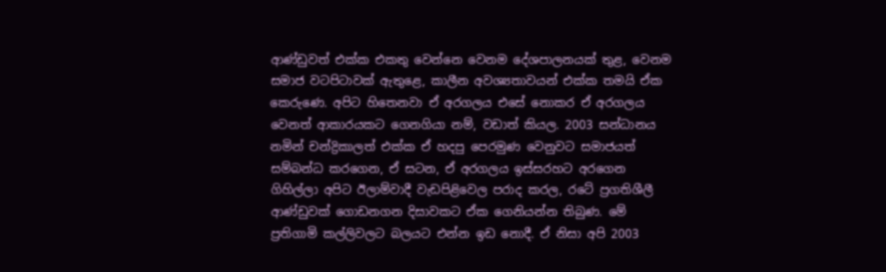ආණ්ඩුවත් එක්ක එකතු වෙන්නෙ වෙනම දේශපාලනයක් තුළ, වෙනම සමාජ වටපිටාවක් ඇතුළෙ, කාලීන අවශ්‍යතාවයන් එක්ක තමයි ඒක කෙරුණෙ. අපිට හිතෙනවා ඒ අරගලය එසේ නොකර ඒ අරගලය වෙනත් ආකාරයකට ගෙනගියා නම්, වඩාත් කියල. 2003 සන්ධානය නමින් චන්ද්‍රිකාලත් එක්ක ඒ හදපු පෙරමුණ වෙනුවට සමාජයත් සම්බන්ධ කරගෙන, ඒ සටන, ඒ අරගලය ඉස්සරහට අරගෙන ගිහිල්ලා අපිට ඊලාම්වාදී වැඩපිළිවෙල පරාද කරල, රටේ ප්‍රගතිශීලී ආණ්ඩුවක් ගොඩනගන දිසාවකට ඒක ගෙනියන්න තිබුණ. මේ ප්‍රතිගාමි කල්ලිවලට බලයට එන්න ඉඩ නොදී. ඒ නිසා අපි 2003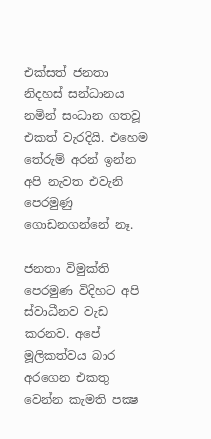එක්සත් ජනතා නිදහස් සන්ධානය නමින් සංධාන ගතවූ එකත් වැරදියි. එහෙම තේරුම් අරන් ඉන්න අපි නැවත එවැනි පෙරමුණු ගොඩනගන්නේ නෑ.

ජනතා විමුක්ති පෙරමුණ විදිහට අපි ස්වාධීනව වැඩ කරනව. අපේ මූලිකත්වය බාර අරගෙන එකතු වෙන්න කැමති පක්‍ෂ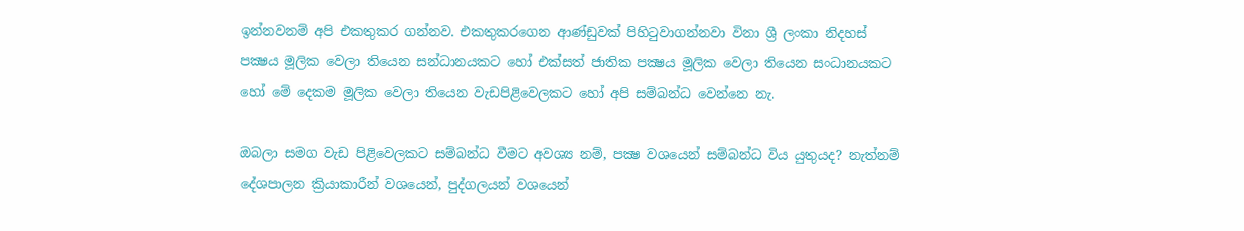ඉන්නවනම් අපි එකතුකර ගන්නව. එකතුකරගෙන ආණ්ඩුවක් පිහිටුවාගන්නවා විනා ශ්‍රී ලංකා නිදහස් පක්‍ෂය මූලික වෙලා තියෙන සන්ධානයකට හෝ එක්සත් ජාතික පක්‍ෂය මූලික වෙලා තියෙන සංධානයකට හෝ මේ දෙකම මූලික වෙලා තියෙන වැඩපිළිවෙලකට හෝ අපි සම්බන්ධ වෙන්නෙ නැ.

ඔබලා සමග වැඩ පිළිවෙලකට සම්බන්ධ වීමට අවශ්‍ය නම්, පක්‍ෂ වශයෙන් සම්බන්ධ විය යුතුයද? නැත්නම් දේශපාලන ක්‍රියාකාරීන් වශයෙන්, පුද්ගලයන් වශයෙන්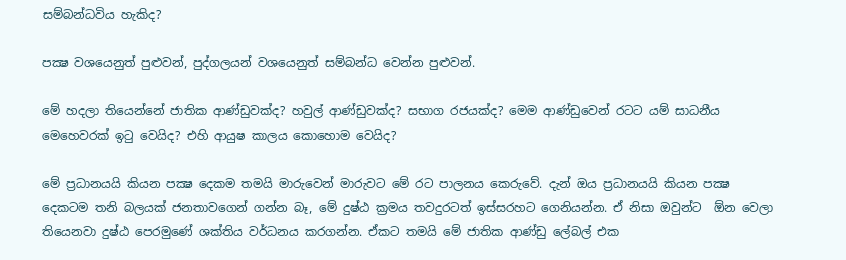සම්බන්ධවිය හැකිද?

පක්‍ෂ වශයෙනුත් පුළුවන්, පුද්ගලයන් වශයෙනුත් සම්බන්ධ වෙන්න පුළුවන්.

මේ හදලා තියෙන්නේ ජාතික ආණ්ඩුවක්ද? හවුල් ආණ්ඩුවක්ද? සභාග රජයක්ද? මෙම ආණ්ඩුවෙන් රටට යම් සාධනීය මෙහෙවරක් ඉටු වෙයිද? එහි ආයුෂ කාලය කොහොම වෙයිද?

මේ ප්‍රධානයයි කියන පක්‍ෂ දෙකම තමයි මාරුවෙන් මාරුවට මේ රට පාලනය කෙරුවේ. දැන් ඔය ප්‍රධානයයි කියන පක්‍ෂ දෙකටම තනි බලයක් ජනතාවගෙන් ගන්න බෑ, මේ දුෂ්ඨ ක්‍රමය තවදුරටත් ඉස්සරහට ගෙනියන්න. ඒ නිසා ඔවුන්ට  ඕන වෙලා තියෙනවා දුෂ්ඨ පෙරමුණේ ශක්තිය වර්ධනය කරගන්න. ඒකට තමයි මේ ජාතික ආණ්ඩු ලේබල් එක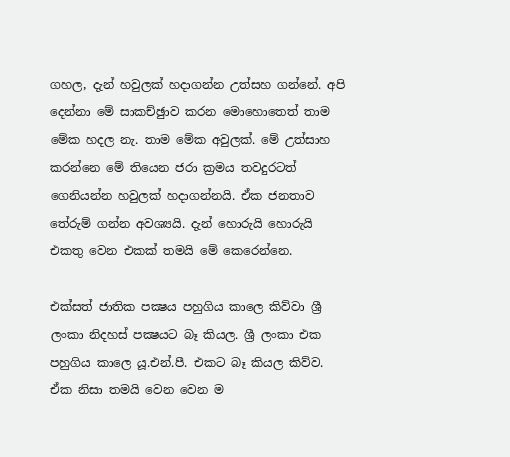ගහල, දැන් හවුලක් හදාගන්න උත්සහ ගන්නේ. අපි දෙන්නා මේ සාකච්ඡුාව කරන මොහොතෙත් තාම මේක හදල නැ. තාම මේක අවුලක්. මේ උත්සාහ කරන්නෙ මේ තියෙන ජරා ක්‍රමය තවදුරටත් ගෙනියන්න හවුලක් හදාගන්නයි. ඒක ජනතාව තේරුම් ගන්න අවශ්‍යයි. දැන් හොරුයි හොරුයි එකතු වෙන එකක් තමයි මේ කෙරෙන්නෙ.

එක්සත් ජාතික පක්‍ෂය පහුගිය කාලෙ කිව්වා ශ්‍රී ලංකා නිදහස් පක්‍ෂයට බෑ කියල. ශ්‍රී ලංකා එක පහුගිය කාලෙ යූ.එන්.පී. එකට බෑ කියල කිව්ව. ඒක නිසා තමයි වෙන වෙන ම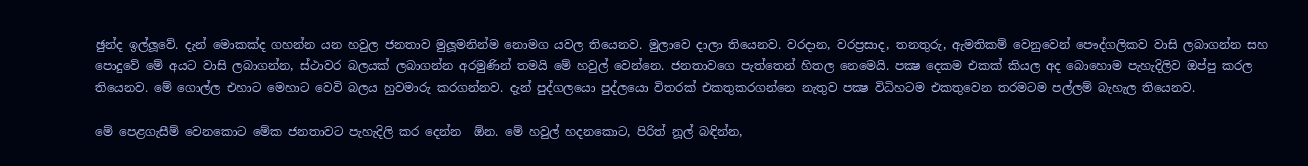ඡුන්ද ඉල්ලූවේ. දැන් මොකක්ද ගහන්න යන හවුල ජනතාව මුලූමනින්ම නොමග යවල තියෙනව. මුලාවෙ දාලා තියෙනව. වරදාන, වරප්‍රසාද, තනතුරු, ඇමතිකම් වෙනුවෙන් පෞද්ගලිකව වාසි ලබාගන්න සහ පොදුවේ මේ අයට වාසි ලබාගන්න, ස්ථාවර බලයක් ලබාගන්න අරමුණින් තමයි මේ හවුල් වෙන්නෙ. ජනතාවගෙ පැත්තෙන් හිතල නෙමෙයි. පක්‍ෂ දෙකම එකක් කියල අද බොහොම පැහැදිලිව ඔප්පු කරල තියෙනව. මේ ගොල්ල එහාට මෙහාට වෙවි බලය හුවමාරු කරගන්නව. දැන් පුද්ගලයො පුද්ලයො විතරක් එකතුකරගන්නෙ නැතුව පක්‍ෂ විධිහටම එකතුවෙන තරමටම පල්ලම් බැහැල තියෙනව.

මේ පෙළගැසීම් වෙනකොට මේක ජනතාවට පැහැදිලි කර දෙන්න  ඕන. මේ හවුල් හදනකොට, පිරිත් නූල් බඳින්න,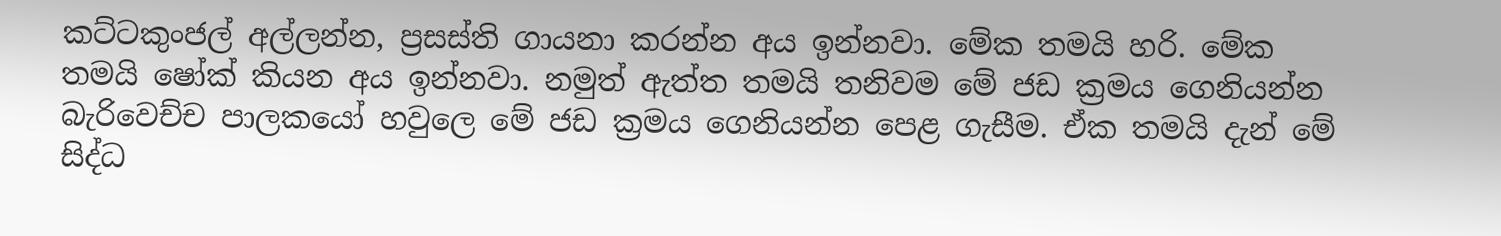කට්ටකුංජල් අල්ලන්න, ප්‍රසස්ති ගායනා කරන්න අය ඉන්නවා. මේක තමයි හරි. මේක තමයි ෂෝක් කියන අය ඉන්නවා. නමුත් ඇත්ත තමයි තනිවම මේ ජඩ ක්‍රමය ගෙනියන්න බැරිවෙච්ච පාලකයෝ හවුලෙ මේ ජඩ ක්‍රමය ගෙනියන්න පෙළ ගැසීම. ඒක තමයි දැන් මේ සිද්ධ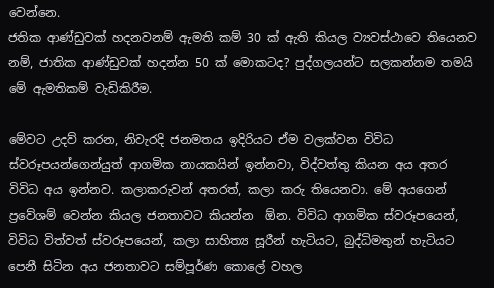වෙන්නෙ.
ජතික ආණ්ඩුවක් හදනවනම් ඇමති කම් 30 ක් ඇති කියල ව්‍යවස්ථාවෙ තියෙනව නම්, ජාතික ආණ්ඩුවක් හදන්න 50 ක් මොකටද? පුද්ගලයන්ට සලකන්නම තමයි මේ ඇමතිකම් වැඩිකිරීම.

මේවට උදව් කරන, නිවැරදි ජනමතය ඉදිරියට ඒම වලක්වන විවිධ ස්වරූපයන්ගෙන්යුත් ආගමික නායකයින් ඉන්නවා, විද්වත්තු කියන අය අතර විවිධ අය ඉන්නව. කලාකරුවන් අතරත්, කලා කරු තියෙනවා. මේ අයගෙන් ප්‍රවේශම් වෙන්න කියල ජනතාවට කියන්න  ඕන. විවිධ ආගමික ස්වරූපයෙන්, විවිධ විත්වත් ස්වරූපයෙන්, කලා සාහිත්‍ය සූරීන් හැටියට, බුද්ධිමතුන් හැටියට පෙනී සිටින අය ජනතාවට සම්පූර්ණ කොලේ වහල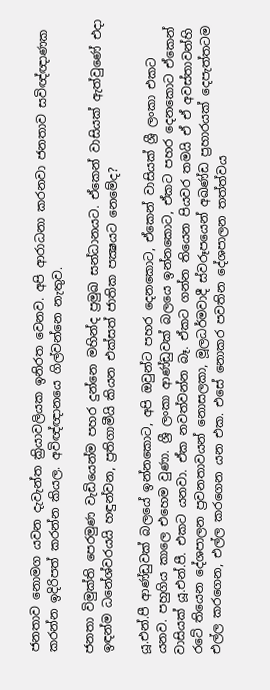ජනතාව නොමග යවන දැවැන්ත ක්‍රියාවලියක ඉනිරත වෙනව. අපි ආරාධනා කරනවා ජනතාව සවිඥ්ඥාණක කරන්න ඉදිරිපත් කරන්න කියල. අවිඥ්ඥානයෙ ගිල්වන්නෙ නැතුව.

ජනතා විමුක්ති පෙරමුණ වැඩියෙන්ම පහර දුන්නෙ මහින්ද ප්‍රමුඛ සන්ධානයට. ඒකෙන් වාසියක් ඇත්වුණේ එදා ඉඳන්ම ධනේශ්වරයයි හඳුන්වන, ප්‍රතිගාමීයි කියන එක්සත් ජාතික පක්‍ෂයට නෙමේද?

යූ.එන්.පී ආණ්ඩුවක් බලයේ ඉන්නකොට, අපි ඔවුන්ට පහර දෙනකොට, ඒකෙන් වාසියක් ශ්‍රී ලංකා එකට යනව. පහුගිය කාලෙ එහෙම වුණා. ශ්‍රී ලංකා ආණ්ඩුවක් බලයෙ ඉන්නකොට, ඒකට පහර දෙනකොට ඒකෙන් වාසියක් යූ.එන්.පී. එකට යනවා. ඒක නවත්වන්න බෑ. ඒකට ගන්න තියෙන පියවර තමයි ඒ ඒ අවස්තාවන්හි රටේ තියෙන දේශපාලන ප්‍රවනතාවයන් නොසලකා, මූලධර්මවාදී ස්වරූපයෙන් අඛණ්ඩ ප්‍රහාරයක් දෙපැත්තටම එල්ල කරගෙන, එල්ල කරගෙන යන එක. එසේ නොකර පවතින දේශපාලන තත්ත්වය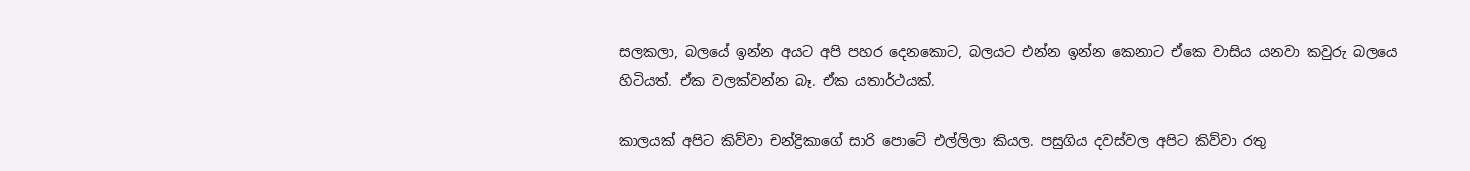සලකලා, බලයේ ඉන්න අයට අපි පහර දෙනකොට, බලයට එන්න ඉන්න කෙනාට ඒකෙ වාසිය යනවා කවුරු බලයෙ හිටියත්. ඒක වලක්වන්න බෑ. ඒක යතාර්ථයක්.

කාලයක් අපිට කිව්වා චන්ද්‍රිකාගේ සාරි පොටේ එල්ලිලා කියල. පසුගිය දවස්වල අපිට කිව්වා රතු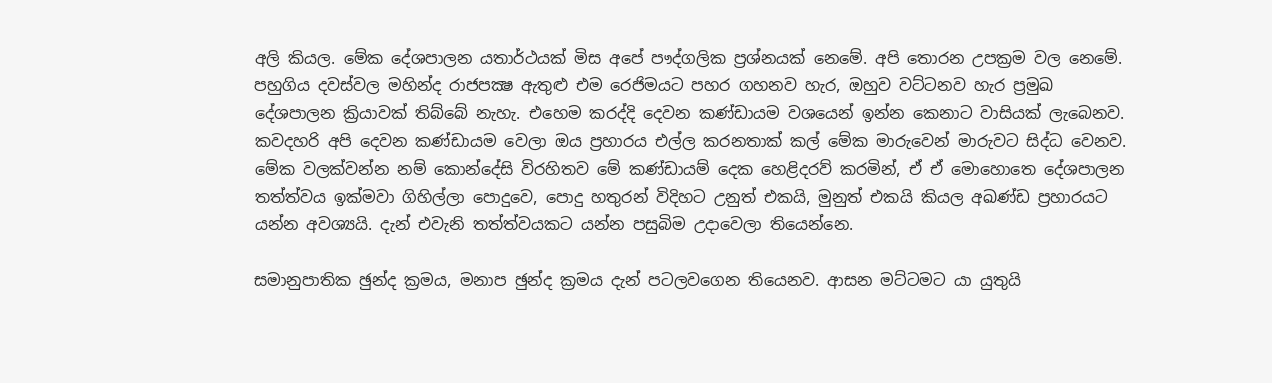අලි කියල. මේක දේශපාලන යතාර්ථයක් මිස අපේ පෟද්ගලික ප්‍රශ්නයක් නෙමේ. අපි තොරන උපක්‍රම වල නෙමේ. පහුගිය දවස්වල මහින්ද රාජපක්‍ෂ ඇතුළු එම රෙජිමයට පහර ගහනව හැර, ඔහුව වට්ටනව හැර ප්‍රමුඛ දේශපාලන ක්‍රියාවක් තිබ්බේ නැහැ. එහෙම කරද්දි දෙවන කණ්ඩායම වශයෙන් ඉන්න කෙනාට වාසියක් ලැබෙනව. කවදහරි අපි දෙවන කණ්ඩායම වෙලා ඔය ප්‍රහාරය එල්ල කරනතාක් කල් මේක මාරුවෙන් මාරුවට සිද්ධ වෙනව. මේක වලක්වන්න නම් කොන්දේසි විරහිතව මේ කණ්ඩායම් දෙක හෙළිදරව් කරමින්, ඒ ඒ මොහොතෙ දේශපාලන තත්ත්වය ඉක්මවා ගිහිල්ලා පොදුවෙ, පොදු හතුරන් විදිහට උනුත් එකයි, මුනුත් එකයි කියල අඛණ්ඩ ප්‍රහාරයට යන්න අවශ්‍යයි. දැන් එවැනි තත්ත්වයකට යන්න පසුබිම උදාවෙලා තියෙන්නෙ.

සමානුපාතික ඡුන්ද ක්‍රමය, මනාප ඡුන්ද ක්‍රමය දැන් පටලවගෙන තියෙනව. ආසන මට්ටමට යා යුතුයි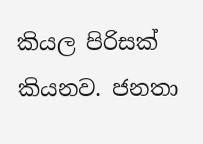කියල පිරිසක් කියනව. ජනතා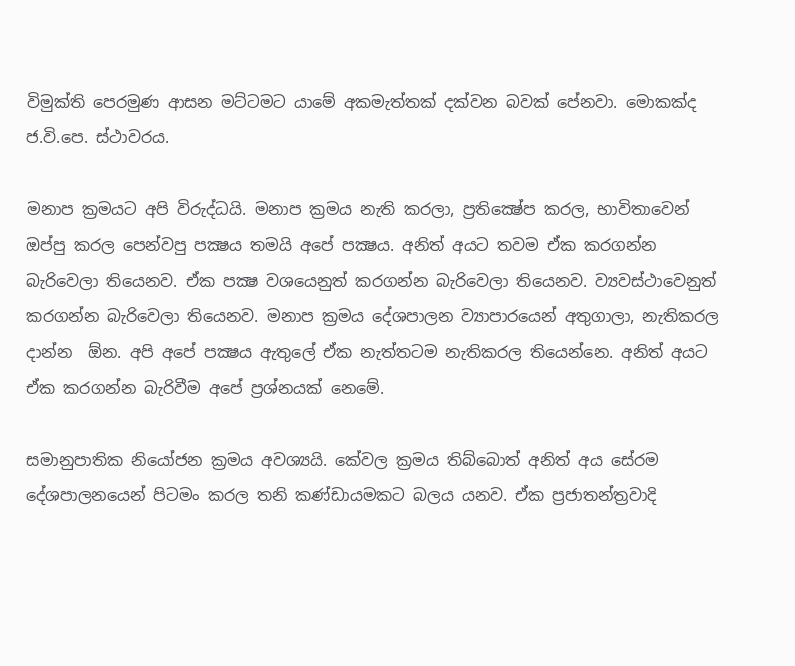විමුක්ති පෙරමුණ ආසන මට්ටමට යාමේ අකමැත්තක් දක්වන බවක් පේනවා. මොකක්ද ජ.වි.පෙ. ස්ථාවරය.

මනාප ක්‍රමයට අපි විරුද්ධයි. මනාප ක්‍රමය නැති කරලා, ප්‍රතික්‍ෂේප කරල, භාවිතාවෙන් ඔප්පු කරල පෙන්වපු පක්‍ෂය තමයි අපේ පක්‍ෂය. අනිත් අයට තවම ඒක කරගන්න බැරිවෙලා තියෙනව. ඒක පක්‍ෂ වශයෙනුත් කරගන්න බැරිවෙලා තියෙනව. ව්‍යවස්ථාවෙනුත් කරගන්න බැරිවෙලා තියෙනව. මනාප ක්‍රමය දේශපාලන ව්‍යාපාරයෙන් අතුගාලා, නැතිකරල දාන්න  ඕන. අපි අපේ පක්‍ෂය ඇතුලේ ඒක නැත්තටම නැතිකරල තියෙන්නෙ. අනිත් අයට ඒක කරගන්න බැරිවීම අපේ ප්‍රශ්නයක් නෙමේ.

සමානුපාතික නියෝජන ක්‍රමය අවශ්‍යයි. කේවල ක්‍රමය තිබ්බොත් අනිත් අය සේරම දේශපාලනයෙන් පිටමං කරල තනි කණ්ඩායමකට බලය යනව. ඒක ප්‍රජාතන්ත්‍රවාදි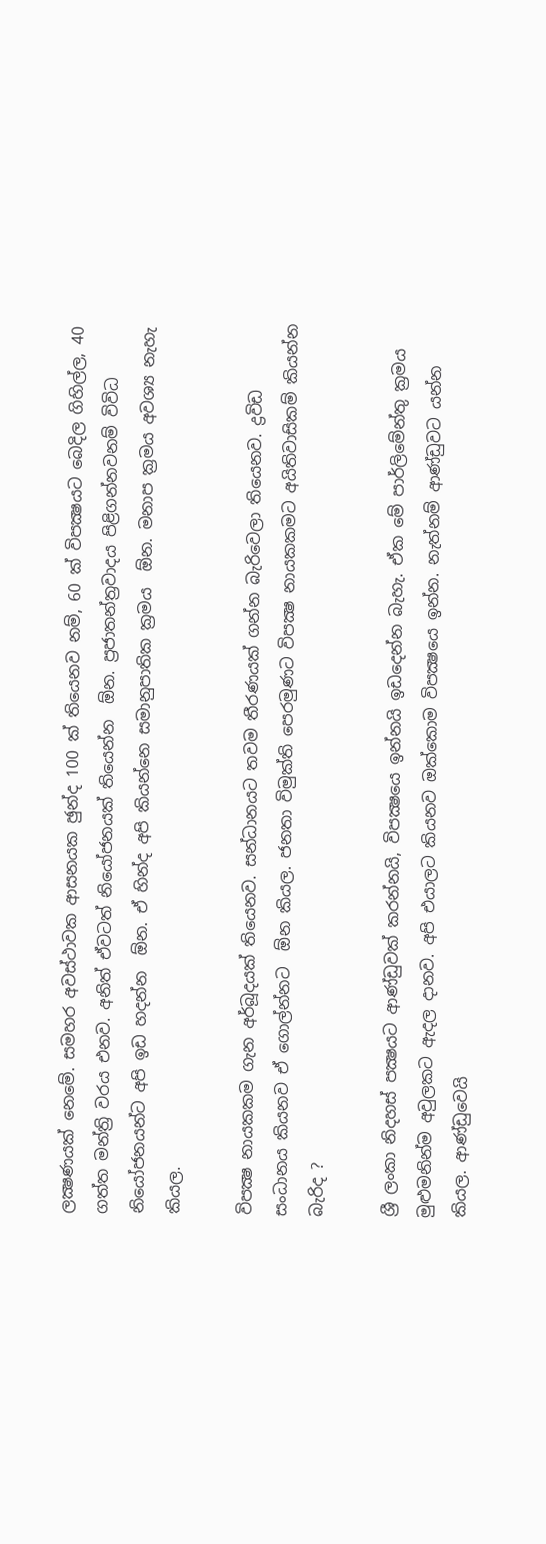ලක්‍ෂණයක් නෙමේ. සමහර අවස්ථාවක ආසනයක ඡුන්ද 100 ක් තියෙනව නම්, 60 ක් විපක්‍ෂයට බෙදිල ගිහිල්ල, 40 ගත්ත මන්ත්‍රි වරය එනව. අනිත් ඒවටත් නියෝජනයක් තියෙන්න  ඕන. ප්‍රජාතන්ත්‍රවාදය පිළිගන්නවනම් විවිධ නියෝජනයන්ට අපි ඉඩ හදන්න  ඕන. ඒ හින්ද අපි කියන්නෙ සමානුපාතික ක්‍රමය  ඕන. මනාප ක්‍රමය අවශ්‍ය නැහැ කියල.

විපක්‍ෂ නායකකම ගැන අර්බූදයක් තියෙනව. සන්ධානයට තවම තීරණයක් ගන්න බැරිවෙලා තියෙනව. ද්‍රවිඩ සංධානය කියනව ඒ ගොල්න්නට  ඕන කියල. ජනතා විමුක්ති පෙරමුණට විපක්‍ෂ නායකකමට අයිතිවාසිකම් කියන්න බැරිද ?

ශ්‍රී ලංකා නිදහස් පක්‍ෂයට ආණ්ඩුවක් කරන්නයි, විපක්‍ෂයෙ ඉන්නයි ඉඩදෙන්න බැහැ. ඒක මේ පාර්ලිමේන්තු ක්‍රමය මුළුමනින්ම අවුලකට ඇදල දානව. අපි එයාලට කියනව ඔක්කොම විපක්‍ෂයෙ ඉන්න. නැත්නම් ආණ්ඩුවට යන්න කියල. ආණ්ඩුවෙයි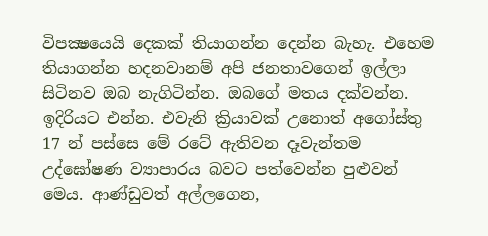විපක්‍ෂයෙයි දෙකක් තියාගන්න දෙන්න බැහැ. එහෙම තියාගන්න හදනවානම් අපි ජනතාවගෙන් ඉල්ලා සිටිනව ඔබ නැගිටින්න. ඔබගේ මතය දක්වන්න. ඉදිරියට එන්න. එවැනි ක්‍රියාවක් උනොත් අගෝස්තු 17 න් පස්සෙ මේ රටේ ඇතිවන දෑවැන්තම උද්ඝෝෂණ ව්‍යාපාරය බවට පත්වෙන්න පුළුවන් මෙය. ආණ්ඩුවත් අල්ලගෙන,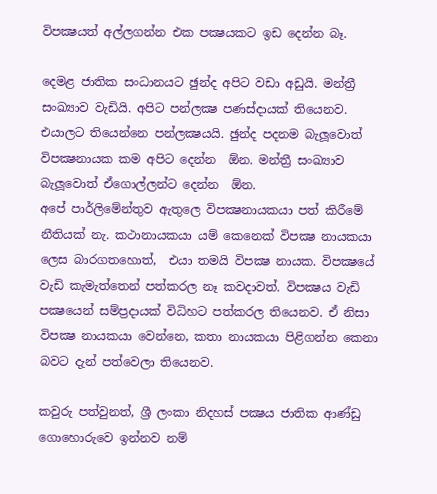විපක්‍ෂයත් අල්ලගන්න එක පක්‍ෂයකට ඉඩ දෙන්න බෑ.

දෙමළ ජාතික සංධානයට ඡුන්ද අපිට වඩා අඩුයි. මන්ත්‍රී සංඛ්‍යාව වැඩියි. අපිට පන්ලක්‍ෂ පණස්දායක් තියෙනව. එයාලට තියෙන්නෙ පන්ලක්‍ෂයයි. ඡුන්ද පදනම බැලූවොත් විපක්‍ෂනායක කම අපිට දෙන්න  ඕන. මන්ත්‍රී සංඛ්‍යාව බැලූවොත් ඒගොල්ලන්ට දෙන්න  ඕන.
අපේ පාර්ලිමේන්තුව ඇතුලෙ විපක්‍ෂනායකයා පත් කිරීමේ නීතියක් නැ. කථානායකයා යම් කෙනෙක් විපක්‍ෂ නායකයා ලෙස බාරගතහොත්,  එයා තමයි විපක්‍ෂ නායක. විපක්‍ෂයේ වැඩි කැමැත්තෙන් පත්කරල නෑ කවදාවත්. විපක්‍ෂය වැඩි පක්‍ෂයෙන් සම්ප්‍රදායක් විධිහට පත්කරල තියෙනව. ඒ නිසා විපක්‍ෂ නායකයා වෙන්නෙ, කතා නායකයා පිළිගන්න කෙනා බවට දැන් පත්වෙලා තියෙනව.

කවුරු පත්වුනත්, ශ්‍රී ලංකා නිදහස් පක්‍ෂය ජාතික ආණ්ඩු ගොහොරුවෙ ඉන්නව නම්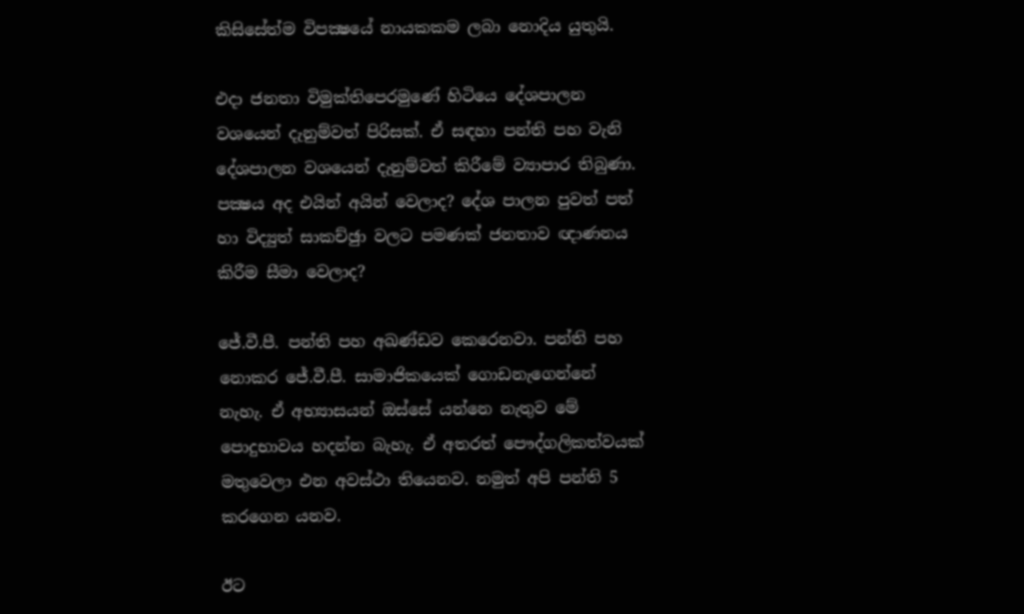කිසිසේත්ම විපක්‍ෂයේ නායකකම ලබා නොදිය යුතුයි.

එදා ජනතා විමුක්තිපෙරමුණේ හිටියෙ දේශපාලන වශයෙන් දැනුම්වත් පිරිසක්. ඒ සඳහා පන්ති පහ වැනි දේශපාලන වශයෙන් දැනුම්වත් කිරීමේ ව්‍යාපාර තිබුණා. පක්‍ෂය අද එයින් අයින් වෙලාද? දේශ පාලන පුවත් පත් හා විද්‍යුත් සාකච්ඡුා වලට පමණක් ජනතාව ඥාණනය කිරීම සීමා වෙලාද?

ජේ.වී.පී. පන්ති පහ අඛණ්ඩව කෙරෙනවා. පන්ති පහ නොකර ජේ.වී.පී. සාමාජිකයෙක් ගොඩනැගෙන්නේ නැහැ. ඒ අභ්‍යාසයන් ඔස්සේ යන්නෙ නැතුව මේ පොදුභාවය හදන්න බැහැ. ඒ අතරත් පෞද්ගලිකත්වයක් මතුවෙලා එන අවස්ථා තියෙනව. නමුත් අපි පන්ති 5 කරගෙන යනව.

ඊට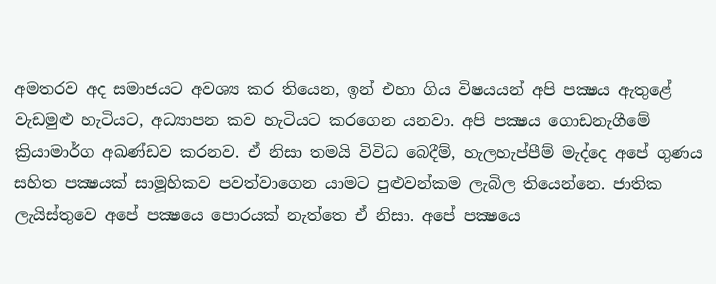අමතරව අද සමාජයට අවශ්‍ය කර තියෙන, ඉන් එහා ගිය විෂයයන් අපි පක්‍ෂය ඇතුළේ වැඩමුළු හැටියට, අධ්‍යාපන කව හැටියට කරගෙන යනවා. අපි පක්‍ෂය ගොඩනැගීමේ ක්‍රියාමාර්ග අඛණ්ඩව කරනව. ඒ නිසා තමයි විවිධ බෙදීම්, හැලහැප්පීම් මැද්දෙ අපේ ගුණය සහිත පක්‍ෂයක් සාමූහිකව පවත්වාගෙන යාමට පුළුවන්කම ලැබිල තියෙන්නෙ. ජාතික ලැයිස්තුවෙ අපේ පක්‍ෂයෙ පොරයක් නැත්තෙ ඒ නිසා. අපේ පක්‍ෂයෙ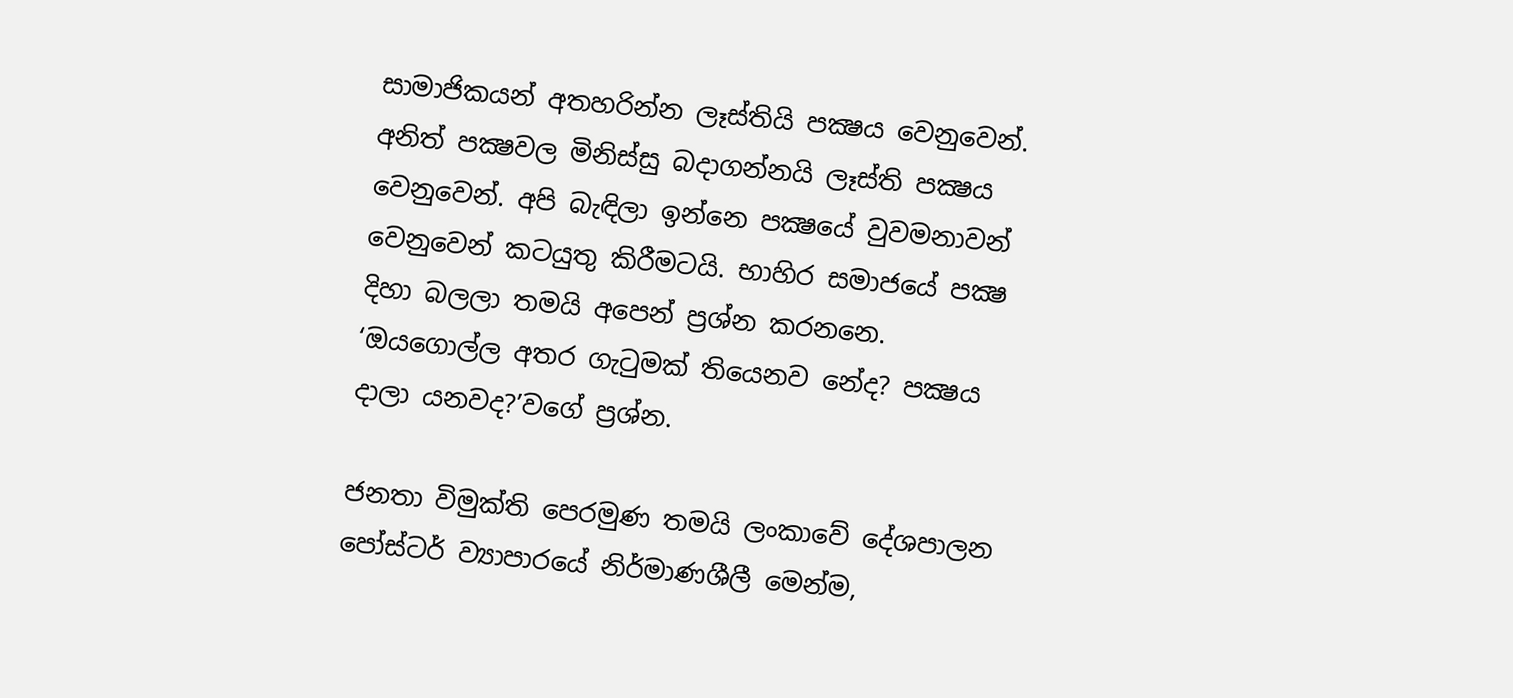සාමාජිකයන් අතහරින්න ලෑස්තියි පක්‍ෂය වෙනුවෙන්. අනිත් පක්‍ෂවල මිනිස්සු බදාගන්නයි ලෑස්ති පක්‍ෂය වෙනුවෙන්. අපි බැඳිලා ඉන්නෙ පක්‍ෂයේ වුවමනාවන් වෙනුවෙන් කටයුතු කිරීමටයි. භාහිර සමාජයේ පක්‍ෂ දිහා බලලා තමයි අපෙන් ප්‍රශ්න කරනනෙ. ‘ඔයගොල්ල අතර ගැටුමක් තියෙනව නේද? පක්‍ෂය දාලා යනවද?’වගේ ප්‍රශ්න.

ජනතා විමුක්ති පෙරමුණ තමයි ලංකාවේ දේශපාලන පෝස්ටර් ව්‍යාපාරයේ නිර්මාණශීලී මෙන්ම,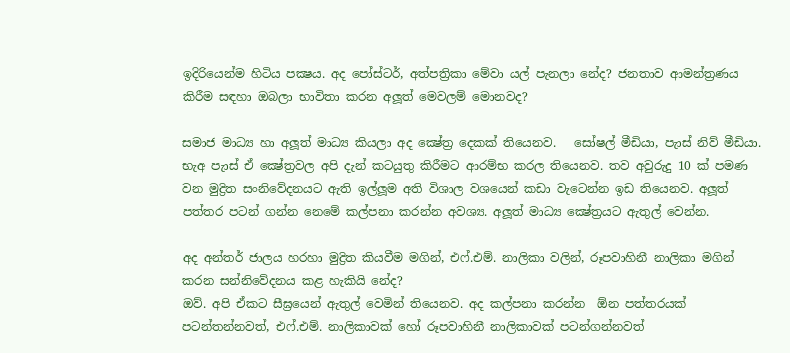ඉදිරියෙන්ම හිටිය පක්‍ෂය. අද පෝස්ටර්, අත්පත්‍රිකා මේවා යල් පැනලා නේද? ජනතාව ආමන්ත්‍රණය කිරීම සඳහා ඔබලා භාවිතා කරන අලූත් මෙවලම් මොනවද?

සමාජ මාධ්‍ය හා අලූත් මාධ්‍ය කියලා අද ක්‍ෂේත්‍ර දෙකක් තියෙනව.   සෝෂල් මීඩියා, පැාස් නිව් මීඩියා. භැඅ පැාස් ඒ ක්‍ෂේත්‍රවල අපි දැන් කටයුතු කිරීමට ආරම්භ කරල තියෙනව. තව අවුරුදු 10 ක් පමණ වන මුද්‍රිත සංනිවේදනයට ඇති ඉල්ලූම අති විශාල වශයෙන් කඩා වැටෙන්න ඉඩ තියෙනව. අලූත් පත්තර පටන් ගන්න නෙමේ කල්පනා කරන්න අවශ්‍ය. අලූත් මාධ්‍ය ක්‍ෂේත්‍රයට ඇතුල් වෙන්න.

අද අන්තර් ජාලය හරහා මුද්‍රිත කියවීම මගින්, එෆ්.එම්. නාලිකා වලින්, රූපවාහිනී නාලිකා මගින් කරන සන්නිවේදනය කළ හැකියි නේද?
ඔව්. අපි ඒකට සීඝ්‍රයෙන් ඇතුල් වෙමින් තියෙනව. අද කල්පනා කරන්න  ඕන පත්තරයක් පටන්තන්නවත්, එෆ්.එම්. නාලිකාවක් හෝ රූපවාහිනී නාලිකාවක් පටන්ගන්නවත්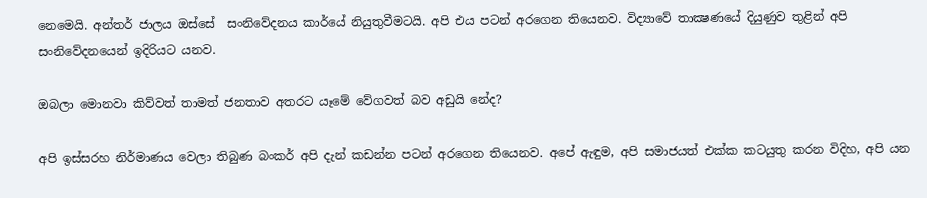නෙමෙයි. අන්තර් ජාලය ඔස්සේ  සංනිවේදනය කාර්යේ නියුතුවීමටයි. අපි එය පටන් අරගෙන තියෙනව. විද්‍යාවේ තාක්‍ෂණයේ දියුණුව තුළින් අපි සංනිවේදනයෙන් ඉදිරියට යනව.

ඔබලා මොනවා කිව්වත් තාමත් ජනතාව අතරට යෑමේ වේගවත් බව අඩුයි නේද?

අපි ඉස්සරහ නිර්මාණය වෙලා තිබුණ බංකර් අපි දැන් කඩන්න පටන් අරගෙන තියෙනව. අපේ ඇඳුම, අපි සමාජයත් එක්ක කටයුතු කරන විදිහ, අපි යන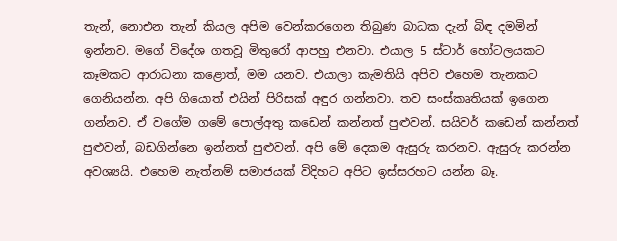තැන්, නොඑන තැන් කියල අපිම වෙන්කරගෙන තිබුණ බාධක දැන් බිඳ දමමින් ඉන්නව. මගේ විදේශ ගතවූ මිතුරෝ ආපහු එනවා. එයාල 5 ස්ටාර් හෝටලයකට කෑමකට ආරාධනා කළොත්, මම යනව. එයාලා කැමතියි අපිව එහෙම තැනකට ගෙනියන්න. අපි ගියොත් එයින් පිරිසක් අඳුර ගන්නවා. තව සංස්කෘතියක් ඉගෙන ගන්නව. ඒ වගේම ගමේ පොල්අතු කඩෙන් කන්නත් පුළුවන්. සයිවර් කඩෙන් කන්නත් පුළුවන්, බඩගින්නෙ ඉන්නත් පුළුවන්. අපි මේ දෙකම ඇසුරු කරනව. ඇසුරු කරන්න අවශ්‍යයි. එහෙම නැත්නම් සමාජයක් විදිහට අපිට ඉස්සරහට යන්න බෑ.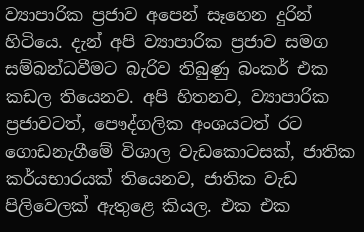ව්‍යාපාරික ප්‍රජාව අපෙන් සෑහෙන දුරින් හිටියෙ. දැන් අපි ව්‍යාපාරික ප්‍රජාව සමග සම්බන්ධවීමට බැරිව තිබුණු බංකර් එක කඩල තියෙනව. අපි හිතනව, ව්‍යාපාරික ප්‍රජාවටත්, පෞද්ගලික අංශයටත් රට ගොඩනැගීමේ විශාල වැඩකොටසක්, ජාතික කර්යභාරයක් තියෙනව, ජාතික වැඩ පිලිවෙලක් ඇතුළෙ කියල. එක එක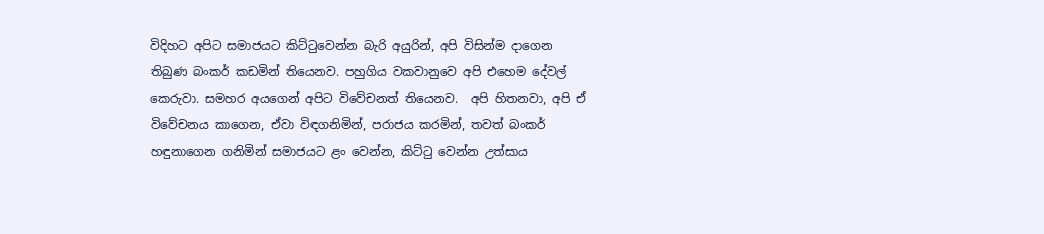විදිහට අපිට සමාජයට කිට්ටුවෙන්න බැරි අයුරින්, අපි විසින්ම දාගෙන තිබුණ බංකර් කඩමින් තියෙනව. පහුගිය වකවානුවෙ අපි එහෙම දේවල් කෙරුවා. සමහර අයගෙන් අපිට විවේචනත් තියෙනව.  අපි හිතනවා, අපි ඒ විවේචනය කාගෙන, ඒවා විඳගනිමින්, පරාජය කරමින්, තවත් බංකර් හඳුනාගෙන ගනිමින් සමාජයට ළං වෙන්න, කිට්ටු වෙන්න උත්සාය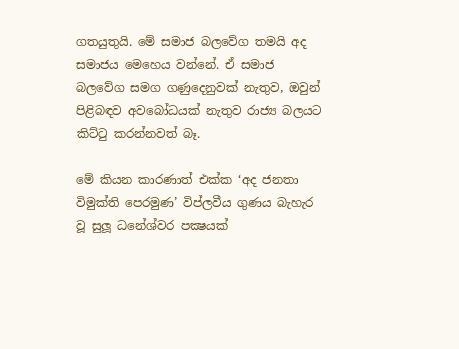ගතයුතුයි. මේ සමාජ බලවේග තමයි අද සමාජය මෙහෙය වන්නේ. ඒ සමාජ බලවේග සමග ගණුදෙනුවක් නැතුව, ඔවුන් පිළිබඳව අවබෝධයක් නැතුව රාජ්‍ය බලයට කිට්ටු කරන්නවත් බෑ.

මේ කියන කාරණාත් එක්ක ‘අද ජනතා විමුක්ති පෙරමුණ’ විප්ලවීය ගුණය බැහැර වූ සුලූ ධනේශ්වර පක්‍ෂයක්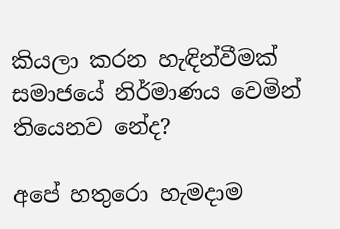කියලා කරන හැඳින්වීමක් සමාජයේ නිර්මාණය වෙමින් තියෙනව නේද?

අපේ හතුරො හැමදාම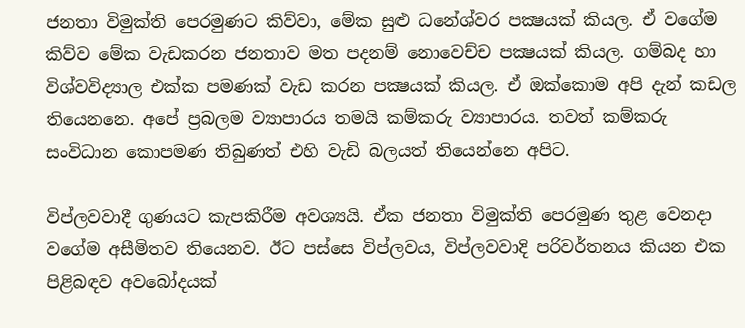ජනතා විමුක්ති පෙරමුණට කිව්වා, මේක සුළු ධනේශ්වර පක්‍ෂයක් කියල. ඒ වගේම කිව්ව මේක වැඩකරන ජනතාව මත පදනම් නොවෙච්ච පක්‍ෂයක් කියල. ගම්බද හා විශ්වවිද්‍යාල එක්ක පමණක් වැඩ කරන පක්‍ෂයක් කියල. ඒ ඔක්කොම අපි දැන් කඩල තියෙනනෙ. අපේ ප්‍රබලම ව්‍යාපාරය තමයි කම්කරු ව්‍යාපාරය. තවත් කම්කරු සංවිධාන කොපමණ තිබුණත් එහි වැඩි බලයත් තියෙන්නෙ අපිට.

විප්ලවවාදී ගුණයට කැපකිරීම අවශ්‍යයි. ඒක ජනතා විමුක්ති පෙරමුණ තුළ වෙනදා වගේම අසීමිතව තියෙනව. ඊට පස්සෙ විප්ලවය, විප්ලවවාදි පරිවර්තනය කියන එක පිළිබඳව අවබෝදයක්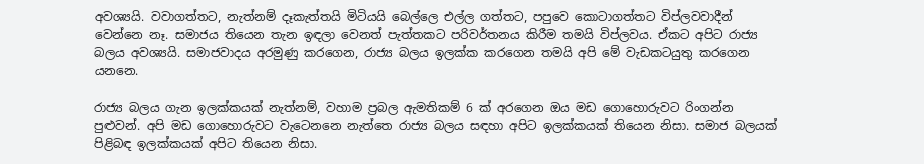අවශ්‍යයි. වවාගත්තට, නැත්නම් දෑකැත්තයි මිටියයි බෙල්ලෙ එල්ල ගත්තට, පපුවෙ කොටාගත්තට විප්ලවවාදීන් වෙන්නෙ නෑ. සමාජය තියෙන තැන ඉඳලා වෙනත් පැත්තකට පරිවර්තනය කිරීම තමයි විප්ලවය. ඒකට අපිට රාජ්‍ය බලය අවශ්‍යයි. සමාජවාදය අරමුණු කරගෙන, රාජ්‍ය බලය ඉලක්ක කරගෙන තමයි අපි මේ වැඩකටයුතු කරගෙන යනනෙ.

රාජ්‍ය බලය ගැන ඉලක්කයක් නැත්නම්, වහාම ප්‍රබල ඇමතිකම් 6 ක් අරගෙන ඔය මඩ ගොහොරුවට රිංගන්න පුළුවන්. අපි මඩ ගොහොරුවට වැටෙනනෙ නැත්තෙ රාජ්‍ය බලය සඳහා අපිට ඉලක්කයක් තියෙන නිසා. සමාජ බලයක් පිළිබඳ ඉලක්කයක් අපිට තියෙන නිසා.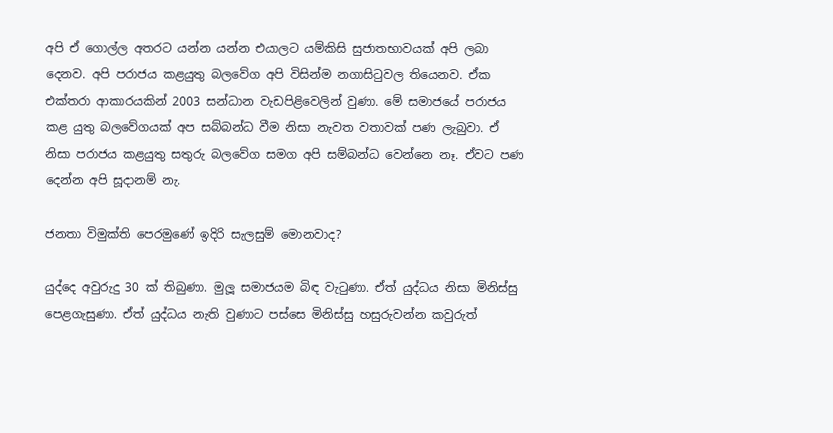අපි ඒ ගොල්ල අතරට යන්න යන්න එයාලට යම්කිසි සුජාතභාවයක් අපි ලබා දෙනව. අපි පරාජය කළයුතු බලවේග අපි විසින්ම නගාසිටුවල තියෙනව. ඒක එක්තරා ආකාරයකින් 2003 සන්ධාන වැඩපිළිවෙලින් වුණා. මේ සමාජයේ පරාජය කළ යුතු බලවේගයක් අප සබ්බන්ධ වීම නිසා නැවත වතාවක් පණ ලැබුවා. ඒ නිසා පරාජය කළයුතු සතුරු බලවේග සමග අපි සම්බන්ධ වෙන්නෙ නෑ. ඒවට පණ දෙන්න අපි සූදානම් නැ.

ජනතා විමුක්ති පෙරමුණේ ඉදිරි සැලසුම් මොනවාද?

යුද්දෙ අවුරුදු 30 ක් තිබුණා. මුලූ සමාජයම බිඳ වැටුණා. ඒත් යුද්ධය නිසා මිනිස්සු පෙළගැසුණා. ඒත් යුද්ධය නැති වුණාට පස්සෙ මිනිස්සු හසුරුවන්න කවුරුත්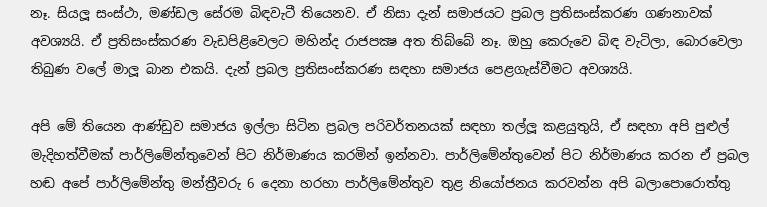නෑ. සියලූ සංස්ථා, මණ්ඩල සේරම බිඳවැටී තියෙනව. ඒ නිසා දැන් සමාජයට ප්‍රබල ප්‍රතිසංස්කරණ ගණනාවක් අවශ්‍යයි. ඒ ප්‍රතිසංස්කරණ වැඩපිළිවෙලට මහින්ද රාජපක්‍ෂ අත තිබ්බේ නෑ. ඔහු කෙරුවෙ බිඳ වැටිලා, බොරවෙලා තිබුණ වලේ මාලූ බාන එකයි. දැන් ප්‍රබල ප්‍රතිසංස්කරණ සඳහා සමාජය පෙළගැස්වීමට අවශ්‍යයි.

අපි මේ තියෙන ආණ්ඩුව සමාජය ඉල්ලා සිටින ප්‍රබල පරිවර්තනයක් සඳහා තල්ලූ කළයුතුයි, ඒ සඳහා අපි පුළුල් මැදිහත්වීමක් පාර්ලිමේන්තුවෙන් පිට නිර්මාණය කරමින් ඉන්නවා. පාර්ලිමේන්තුවෙන් පිට නිර්මාණය කරන ඒ ප්‍රබල හඬ අපේ පාර්ලිමේන්තු මන්ත්‍රීවරු 6 දෙනා හරහා පාර්ලිමේන්තුව තුළ නියෝජනය කරවන්න අපි බලාපොරොත්තු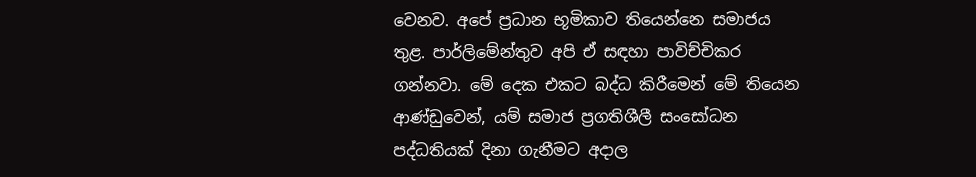වෙනව. අපේ ප්‍රධාන භූමිකාව තියෙන්නෙ සමාජය තුළ. පාර්ලිමේන්තුව අපි ඒ සඳහා පාවිච්චිකර ගන්නවා. මේ දෙක එකට බද්ධ කිරීමෙන් මේ තියෙන ආණ්ඩුවෙන්, යම් සමාජ ප්‍රගතිශීලී සංසෝධන පද්ධතියක් දිනා ගැනීමට අදාල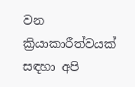වන ක්‍රියාකාරීත්වයක් සඳහා අපි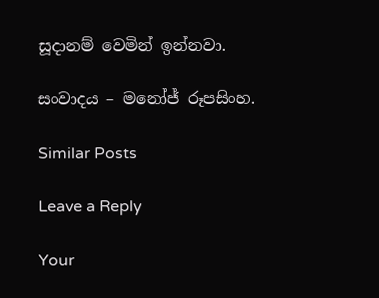සූදානම් වෙමින් ඉන්නවා.

සංවාදය – මනෝජ් රූපසිංහ.

Similar Posts

Leave a Reply

Your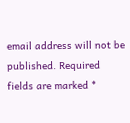email address will not be published. Required fields are marked *